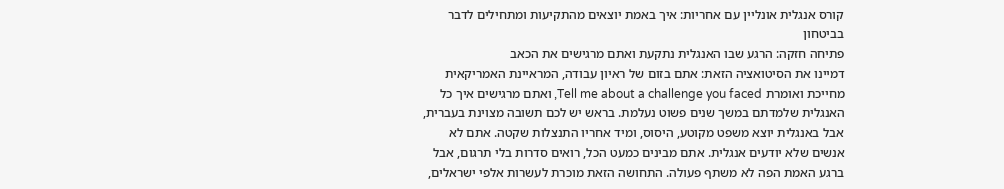קורס אנגלית אונליין עם אחריות: איך באמת יוצאים מהתקיעות ומתחילים לדבר בביטחון
פתיחה חזקה: הרגע שבו האנגלית נתקעת ואתם מרגישים את הכאב
דמיינו את הסיטואציה הזאת: אתם בזום של ראיון עבודה, המראיינת האמריקאית מחייכת ואומרת Tell me about a challenge you faced, ואתם מרגישים איך כל האנגלית שלמדתם במשך שנים פשוט נעלמת. בראש יש לכם תשובה מצוינת בעברית, אבל באנגלית יוצא משפט מקוטע, היסוס, ומיד אחריו התנצלות שקטה. אתם לא אנשים שלא יודעים אנגלית. אתם מבינים כמעט הכל, רואים סדרות בלי תרגום, אבל ברגע האמת הפה לא משתף פעולה. התחושה הזאת מוכרת לעשרות אלפי ישראלים,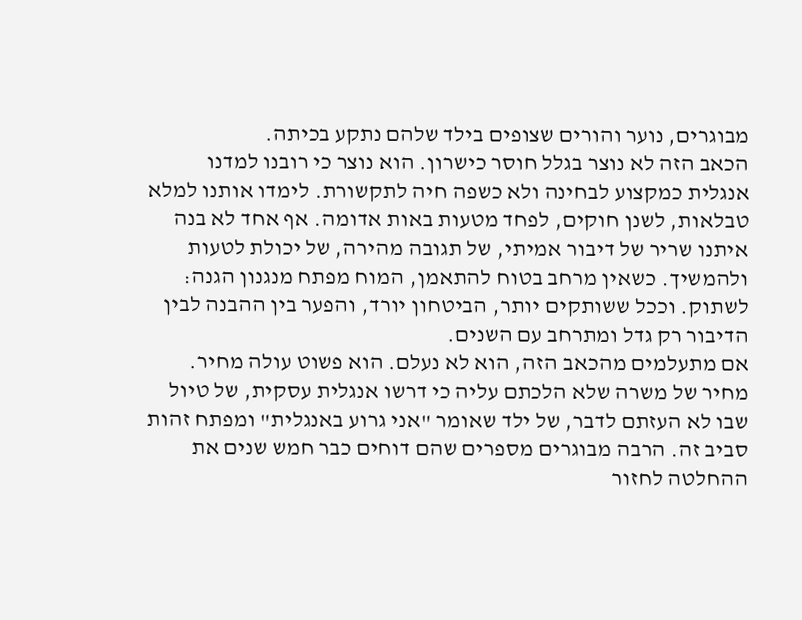מבוגרים, נוער והורים שצופים בילד שלהם נתקע בכיתה.
הכאב הזה לא נוצר בגלל חוסר כישרון. הוא נוצר כי רובנו למדנו אנגלית כמקצוע לבחינה ולא כשפה חיה לתקשורת. לימדו אותנו למלא טבלאות, לשנן חוקים, לפחד מטעות באות אדומה. אף אחד לא בנה איתנו שריר של דיבור אמיתי, של תגובה מהירה, של יכולת לטעות ולהמשיך. כשאין מרחב בטוח להתאמן, המוח מפתח מנגנון הגנה: לשתוק. וככל ששותקים יותר, הביטחון יורד, והפער בין ההבנה לבין הדיבור רק גדל ומתרחב עם השנים.
אם מתעלמים מהכאב הזה, הוא לא נעלם. הוא פשוט עולה מחיר. מחיר של משרה שלא הלכתם עליה כי דרשו אנגלית עסקית, של טיול שבו לא העזתם לדבר, של ילד שאומר "אני גרוע באנגלית" ומפתח זהות סביב זה. הרבה מבוגרים מספרים שהם דוחים כבר חמש שנים את ההחלטה לחזור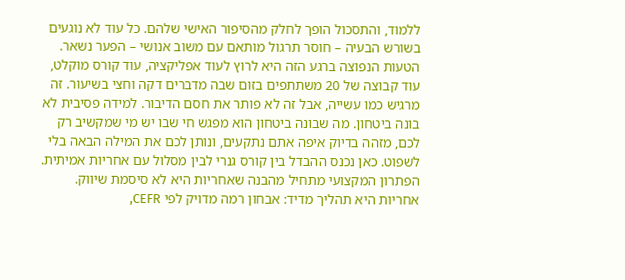ללמוד, והתסכול הופך לחלק מהסיפור האישי שלהם. כל עוד לא נוגעים בשורש הבעיה – חוסר תרגול מותאם עם משוב אנושי – הפער נשאר.
הטעות הנפוצה ברגע הזה היא לרוץ לעוד אפליקציה, עוד קורס מוקלט, עוד קבוצה של 20 משתתפים בזום שבה מדברים דקה וחצי בשיעור. זה מרגיש כמו עשייה, אבל זה לא פותר את חסם הדיבור. למידה פסיבית לא בונה ביטחון. מה שבונה ביטחון הוא מפגש חי שבו יש מי שמקשיב רק לכם, מזהה בדיוק איפה אתם נתקעים, ונותן לכם את המילה הבאה בלי לשפוט. כאן נכנס ההבדל בין קורס גנרי לבין מסלול עם אחריות אמיתית.
הפתרון המקצועי מתחיל מהבנה שאחריות היא לא סיסמת שיווק. אחריות היא תהליך מדיד: אבחון רמה מדויק לפי CEFR,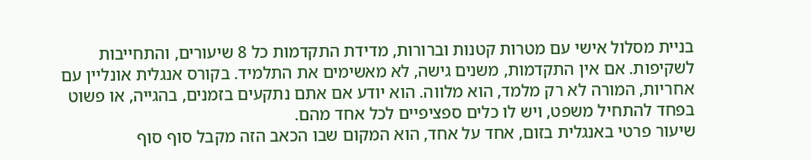בניית מסלול אישי עם מטרות קטנות וברורות, מדידת התקדמות כל 8 שיעורים, והתחייבות לשקיפות. אם אין התקדמות, משנים גישה, לא מאשימים את התלמיד. בקורס אנגלית אונליין עם אחריות, המורה לא רק מלמד, הוא מלווה. הוא יודע אם אתם נתקעים בזמנים, בהגייה, או פשוט בפחד להתחיל משפט, ויש לו כלים ספציפיים לכל אחד מהם.
שיעור פרטי באנגלית בזום, אחד על אחד, הוא המקום שבו הכאב הזה מקבל סוף סוף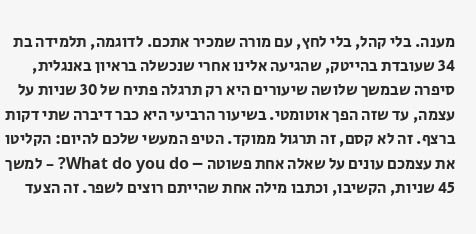מענה. בלי קהל, בלי לחץ, עם מורה שמכיר אתכם. לדוגמה, תלמידה בת 34 שעובדת בהייטק, שהגיעה אלינו אחרי שנכשלה בראיון באנגלית, סיפרה שבמשך שלושה שיעורים היא רק תרגלה פתיח של 30 שניות על עצמה, עד שזה הפך אוטומטי. בשיעור הרביעי היא כבר דיברה שתי דקות ברצף. זה לא קסם, זה תרגול ממוקד. הטיפ המעשי שלכם להיום: הקליטו את עצמכם עונים על שאלה אחת פשוטה – What do you do? – למשך 45 שניות, הקשיבו, וכתבו מילה אחת שהייתם רוצים לשפר. זה הצעד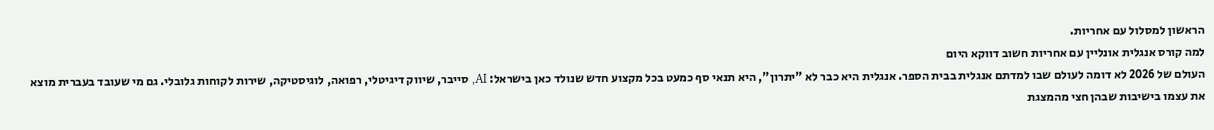הראשון למסלול עם אחריות.
למה קורס אנגלית אונליין עם אחריות חשוב דווקא היום
העולם של 2026 לא דומה לעולם שבו למדתם אנגלית בבית הספר. אנגלית היא כבר לא "יתרון", היא תנאי סף כמעט בכל מקצוע חדש שנולד כאן בישראל: AI, סייבר, שיווק דיגיטלי, רפואה, לוגיסטיקה, שירות לקוחות גלובלי. גם מי שעובד בעברית מוצא את עצמו בישיבות שבהן חצי מהמצגת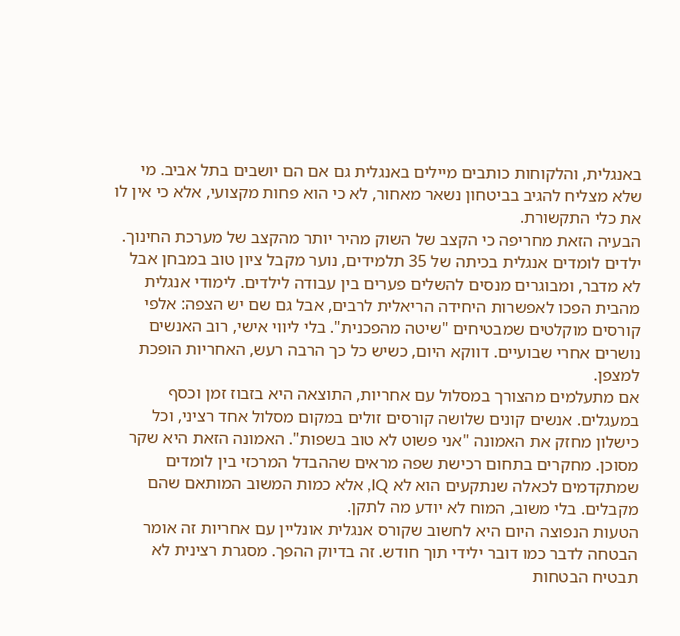באנגלית, והלקוחות כותבים מיילים באנגלית גם אם הם יושבים בתל אביב. מי שלא מצליח להגיב בביטחון נשאר מאחור, לא כי הוא פחות מקצועי, אלא כי אין לו את כלי התקשורת.
הבעיה הזאת מחריפה כי הקצב של השוק מהיר יותר מהקצב של מערכת החינוך. ילדים לומדים אנגלית בכיתה של 35 תלמידים, נוער מקבל ציון טוב במבחן אבל לא מדבר, ומבוגרים מנסים להשלים פערים בין עבודה לילדים. לימודי אנגלית מהבית הפכו לאפשרות היחידה הריאלית לרבים, אבל גם שם יש הצפה: אלפי קורסים מוקלטים שמבטיחים "שיטה מהפכנית". בלי ליווי אישי, רוב האנשים נושרים אחרי שבועיים. דווקא היום, כשיש כל כך הרבה רעש, האחריות הופכת למצפן.
אם מתעלמים מהצורך במסלול עם אחריות, התוצאה היא בזבוז זמן וכסף במעגלים. אנשים קונים שלושה קורסים זולים במקום מסלול אחד רציני, וכל כישלון מחזק את האמונה "אני פשוט לא טוב בשפות". האמונה הזאת היא שקר מסוכן. מחקרים בתחום רכישת שפה מראים שההבדל המרכזי בין לומדים שמתקדמים לכאלה שנתקעים הוא לא IQ, אלא כמות המשוב המותאם שהם מקבלים. בלי משוב, המוח לא יודע מה לתקן.
הטעות הנפוצה היום היא לחשוב שקורס אנגלית אונליין עם אחריות זה אומר הבטחה לדבר כמו דובר ילידי תוך חודש. זה בדיוק ההפך. מסגרת רצינית לא תבטיח הבטחות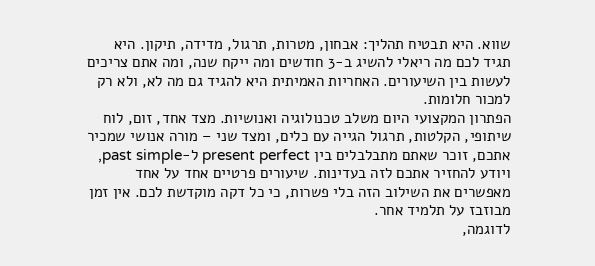שווא. היא תבטיח תהליך: אבחון, מטרות, תרגול, מדידה, תיקון. היא תגיד לכם מה ריאלי להשיג ב-3 חודשים ומה ייקח שנה, ומה אתם צריכים לעשות בין השיעורים. האחריות האמיתית היא להגיד גם מה לא, ולא רק למכור חלומות.
הפתרון המקצועי היום משלב טכנולוגיה ואנושיות. מצד אחד, זום, לוח שיתופי, הקלטות, תרגול הגייה עם כלים, ומצד שני – מורה אנושי שמכיר אתכם, זוכר שאתם מתבלבלים בין present perfect ל-past simple, ויודע להחזיר אתכם לזה בעדינות. שיעורים פרטיים אחד על אחד מאפשרים את השילוב הזה בלי פשרות, כי כל דקה מוקדשת לכם. אין זמן מבוזבז על תלמיד אחר.
לדוגמה,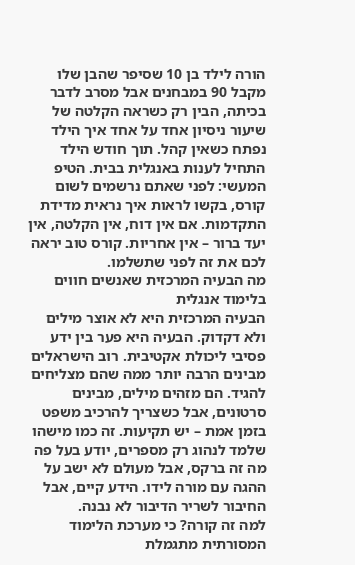הורה לילד בן 10 שסיפר שהבן שלו מקבל 90 במבחנים אבל מסרב לדבר בכיתה, הבין רק כשראה הקלטה של שיעור ניסיון אחד על אחד איך הילד נפתח כשאין קהל. תוך חודש הילד התחיל לענות באנגלית בבית. הטיפ המעשי: לפני שאתם נרשמים לשום קורס, בקשו לראות איך נראית מדידת התקדמות. אם אין דוח, אין הקלטה, אין יעד ברור – אין אחריות. קורס טוב יראה לכם את זה לפני שתשלמו.
מה הבעיה המרכזית שאנשים חווים בלימוד אנגלית
הבעיה המרכזית היא לא אוצר מילים ולא דקדוק. הבעיה היא פער בין ידע פסיבי ליכולת אקטיבית. רוב הישראלים מבינים הרבה יותר ממה שהם מצליחים להגיד. הם מזהים מילים, מבינים סרטונים, אבל כשצריך להרכיב משפט בזמן אמת – יש תקיעות. זה כמו מישהו שלמד לנהוג רק מספרים, יודע בעל פה מה זה ברקס, אבל מעולם לא ישב על ההגה עם מורה לידו. הידע קיים, אבל החיבור לשריר הדיבור לא נבנה.
למה זה קורה? כי מערכת הלימוד המסורתית מתגמלת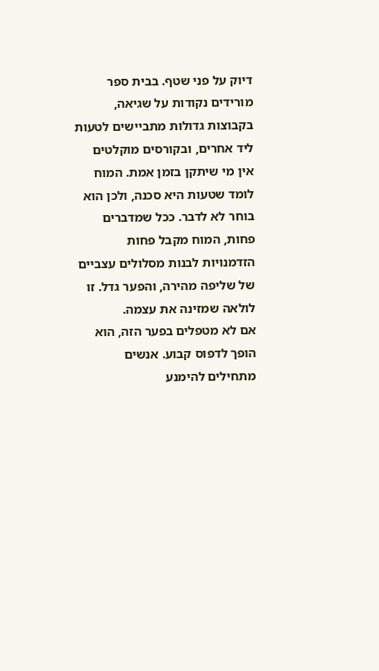דיוק על פני שטף. בבית ספר מורידים נקודות על שגיאה, בקבוצות גדולות מתביישים לטעות ליד אחרים, ובקורסים מוקלטים אין מי שיתקן בזמן אמת. המוח לומד שטעות היא סכנה, ולכן הוא בוחר לא לדבר. ככל שמדברים פחות, המוח מקבל פחות הזדמנויות לבנות מסלולים עצביים של שליפה מהירה, והפער גדל. זו לולאה שמזינה את עצמה.
אם לא מטפלים בפער הזה, הוא הופך לדפוס קבוע. אנשים מתחילים להימנע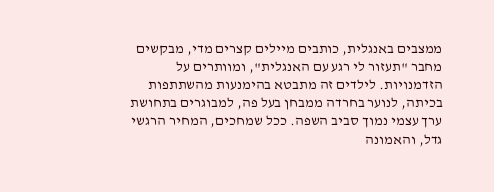ממצבים באנגלית, כותבים מיילים קצרים מדי, מבקשים מחבר "תעזור לי רגע עם האנגלית", ומוותרים על הזדמנויות. לילדים זה מתבטא בהימנעות מהשתתפות בכיתה, לנוער בחרדה ממבחן בעל פה, למבוגרים בתחושת ערך עצמי נמוך סביב השפה. ככל שמחכים, המחיר הרגשי גדל, והאמונה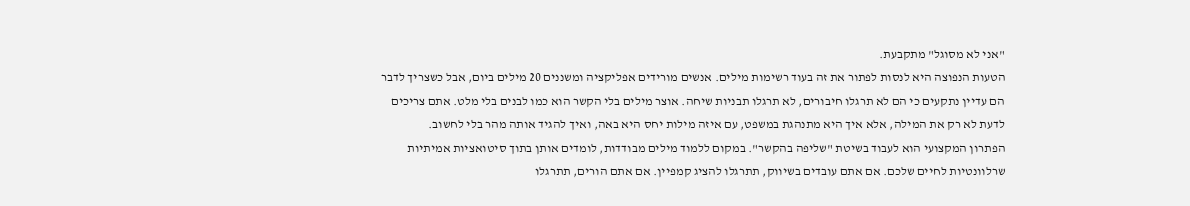"אני לא מסוגל" מתקבעת.
הטעות הנפוצה היא לנסות לפתור את זה בעוד רשימות מילים. אנשים מורידים אפליקציה ומשננים 20 מילים ביום, אבל כשצריך לדבר הם עדיין נתקעים כי הם לא תרגלו חיבורים, לא תרגלו תבניות שיחה. אוצר מילים בלי הקשר הוא כמו לבנים בלי מלט. אתם צריכים לדעת לא רק את המילה, אלא איך היא מתנהגת במשפט, עם איזה מילות יחס היא באה, ואיך להגיד אותה מהר בלי לחשוב.
הפתרון המקצועי הוא לעבוד בשיטת "שליפה בהקשר". במקום ללמוד מילים מבודדות, לומדים אותן בתוך סיטואציות אמיתיות שרלוונטיות לחיים שלכם. אם אתם עובדים בשיווק, תתרגלו להציג קמפיין. אם אתם הורים, תתרגלו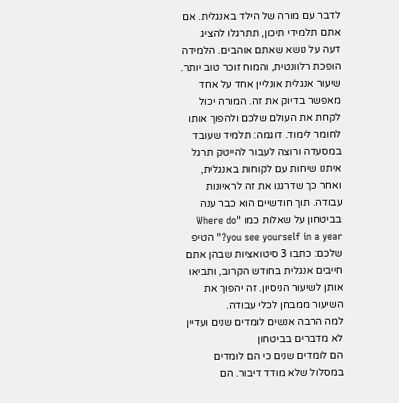לדבר עם מורה של הילד באנגלית. אם אתם תלמידי תיכון, תתרגלו להציג דעה על נושא שאתם אוהבים. הלמידה הופכת רלוונטית, והמוח זוכר טוב יותר.
שיעור אנגלית אונליין אחד על אחד מאפשר בדיוק את זה. המורה יכול לקחת את העולם שלכם ולהפוך אותו לחומר לימוד. דוגמה: תלמיד שעובד במסעדה ורוצה לעבור להייטק תרגל איתנו שיחות עם לקוחות באנגלית, ואחר כך שדרגנו את זה לראיונות עבודה. תוך חודשיים הוא כבר ענה בביטחון על שאלות כמו "Where do you see yourself in a year?" הטיפ שלכם: כתבו 3 סיטואציות שבהן אתם חייבים אנגלית בחודש הקרוב, ותביאו אותן לשיעור הניסיון. זה יהפוך את השיעור ממבחן לכלי עבודה.
למה הרבה אנשים לומדים שנים ועדיין לא מדברים בביטחון
הם לומדים שנים כי הם לומדים במסלול שלא מודד דיבור. הם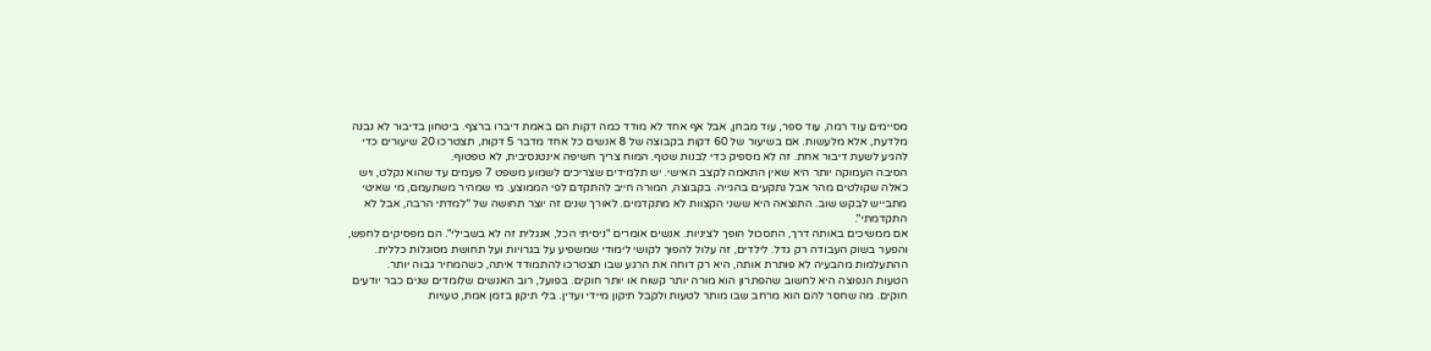מסיימים עוד רמה, עוד ספר, עוד מבחן, אבל אף אחד לא מודד כמה דקות הם באמת דיברו ברצף. ביטחון בדיבור לא נבנה מלדעת, אלא מלעשות. אם בשיעור של 60 דקות בקבוצה של 8 אנשים כל אחד מדבר 5 דקות, תצטרכו 20 שיעורים כדי להגיע לשעת דיבור אחת. זה לא מספיק כדי לבנות שטף. המוח צריך חשיפה אינטנסיבית, לא טפטוף.
הסיבה העמוקה יותר היא שאין התאמה לקצב האישי. יש תלמידים שצריכים לשמוע משפט 7 פעמים עד שהוא נקלט, ויש כאלה שקולטים מהר אבל נתקעים בהגייה. בקבוצה, המורה חייב להתקדם לפי הממוצע. מי שמהיר משתעמם, מי שאיטי מתבייש לבקש שוב. התוצאה היא ששני הקצוות לא מתקדמים. לאורך שנים זה יוצר תחושה של "למדתי הרבה, אבל לא התקדמתי".
אם ממשיכים באותה דרך, התסכול הופך לציניות. אנשים אומרים "ניסיתי הכל, אנגלית זה לא בשבילי". הם מפסיקים לחפש, והפער בשוק העבודה רק גדל. לילדים, זה עלול להפוך לקושי לימודי שמשפיע על בגרויות ועל תחושת מסוגלות כללית. ההתעלמות מהבעיה לא פותרת אותה, היא רק דוחה את הרגע שבו תצטרכו להתמודד איתה, כשהמחיר גבוה יותר.
הטעות הנפוצה היא לחשוב שהפתרון הוא מורה יותר קשוח או יותר חוקים. בפועל, רוב האנשים שלומדים שנים כבר יודעים חוקים. מה שחסר להם הוא מרחב שבו מותר לטעות ולקבל תיקון מיידי ועדין. בלי תיקון בזמן אמת, טעויות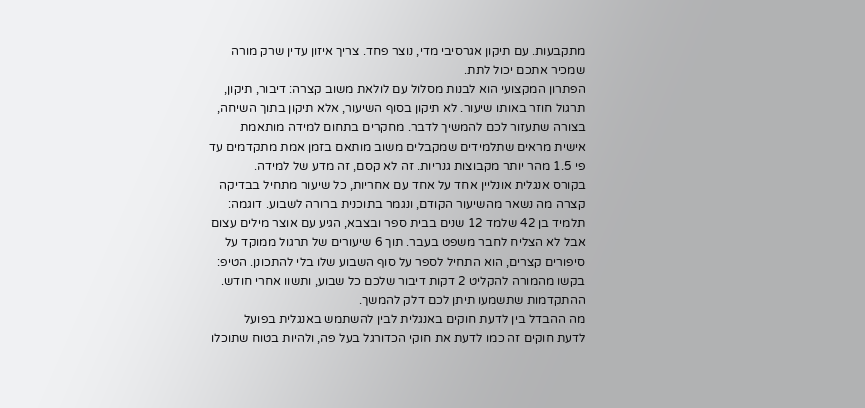מתקבעות. עם תיקון אגרסיבי מדי, נוצר פחד. צריך איזון עדין שרק מורה שמכיר אתכם יכול לתת.
הפתרון המקצועי הוא לבנות מסלול עם לולאת משוב קצרה: דיבור, תיקון, תרגול חוזר באותו שיעור. לא תיקון בסוף השיעור, אלא תיקון בתוך השיחה, בצורה שתעזור לכם להמשיך לדבר. מחקרים בתחום למידה מותאמת אישית מראים שתלמידים שמקבלים משוב מותאם בזמן אמת מתקדמים עד פי 1.5 מהר יותר מקבוצות גנריות. זה לא קסם, זה מדע של למידה.
בקורס אנגלית אונליין אחד על אחד עם אחריות, כל שיעור מתחיל בבדיקה קצרה מה נשאר מהשיעור הקודם, ונגמר בתוכנית ברורה לשבוע. דוגמה: תלמיד בן 42 שלמד 12 שנים בבית ספר ובצבא, הגיע עם אוצר מילים עצום אבל לא הצליח לחבר משפט בעבר. תוך 6 שיעורים של תרגול ממוקד על סיפורים קצרים, הוא התחיל לספר על סוף השבוע שלו בלי להתכונן. הטיפ: בקשו מהמורה להקליט 2 דקות דיבור שלכם כל שבוע, ותשוו אחרי חודש. ההתקדמות שתשמעו תיתן לכם דלק להמשך.
מה ההבדל בין לדעת חוקים באנגלית לבין להשתמש באנגלית בפועל
לדעת חוקים זה כמו לדעת את חוקי הכדורגל בעל פה, ולהיות בטוח שתוכלו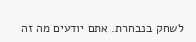לשחק בנבחרת. אתם יודעים מה זה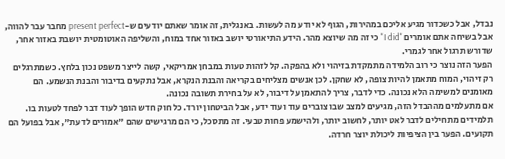נבדל, אבל כשכדור מגיע אליכם במהירות, הגוף לא יודע מה לעשות. באנגלית, זה אומר שאתם יודעים ש-present perfect מחבר עבר להווה, אבל בשיחה אתם אומרים "I did" כי זה מה שיוצא מהר. הידע התיאורטי יושב באזור אחד במוח, והשליפה האוטומטית יושבת באזור אחר, שדורש תרגול אחר לגמרי.
הפער הזה נוצר כי רוב הלמידה מתמקדת בזיהוי ולא בהפקה. קל לזהות טעות במבחן אמריקאי, קשה לייצר משפט נכון בלחץ. כשמתרגלים רק זיהוי, המוח מתאמן להיות צופה, לא שחקן. לכן אנשים מצליחים בקריאה והבנת הנקרא, אבל נתקעים בדיבור והבנת הנשמע. הם מאומנים למשימה הלא נכונה. כדי לדבר, צריך להתאמן על דיבור, לא על בחירת תשובה נכונה.
אם מתעלמים מההבדל הזה, מגיעים למצב שבו צוברים עוד ועוד ידע, אבל הביטחון יורד. כל חוק חדש הופך לעוד דבר לפחד לטעות בו. תלמידים מתחילים לדבר לאט יותר, לחשוב יותר, ולהישמע פחות טבעי. זה מתסכל, כי הם מרגישים שהם "אמורים לדעת", אבל בפועל הם תקועים. הפער בין הציפיות ליכולת יוצר חרדה.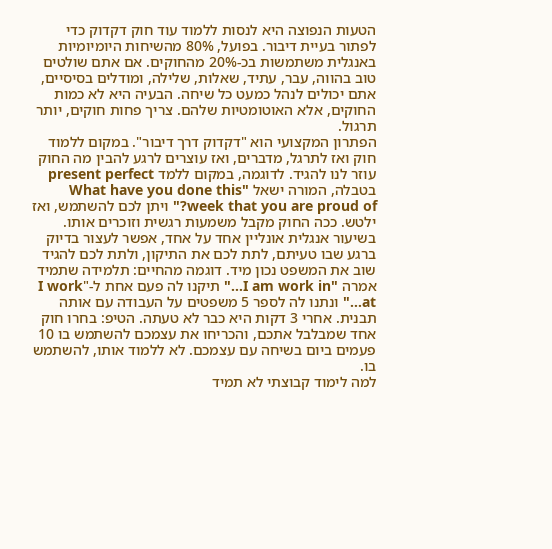הטעות הנפוצה היא לנסות ללמוד עוד חוק דקדוק כדי לפתור בעיית דיבור. בפועל, 80% מהשיחות היומיומיות באנגלית משתמשות בכ-20% מהחוקים. אם אתם שולטים טוב בהווה, עבר, עתיד, שאלות, שלילה, ומודלים בסיסיים, אתם יכולים לנהל כמעט כל שיחה. הבעיה היא לא כמות החוקים, אלא האוטומטיות שלהם. צריך פחות חוקים, יותר תרגול.
הפתרון המקצועי הוא "דקדוק דרך דיבור". במקום ללמוד חוק ואז לתרגל, מדברים, ואז עוצרים לרגע להבין מה החוק עוזר לנו להגיד. לדוגמה, במקום ללמד present perfect בטבלה, המורה ישאל "What have you done this week that you are proud of?" ויתן לכם להשתמש, ואז ילטש. ככה החוק מקבל משמעות רגשית וזוכרים אותו.
בשיעור אנגלית אונליין אחד על אחד, אפשר לעצור בדיוק ברגע שבו טעיתם, לתת לכם את התיקון, ולתת לכם להגיד שוב את המשפט נכון מיד. דוגמה מהחיים: תלמידה שתמיד אמרה "I am work in…" תיקנו לה פעם אחת ל-"I work at…" ונתנו לה לספר 5 משפטים על העבודה עם אותה תבנית. אחרי 3 דקות היא כבר לא טעתה. הטיפ: בחרו חוק אחד שמבלבל אתכם, והכריחו את עצמכם להשתמש בו 10 פעמים ביום בשיחה עם עצמכם. לא ללמוד אותו, להשתמש בו.
למה לימוד קבוצתי לא תמיד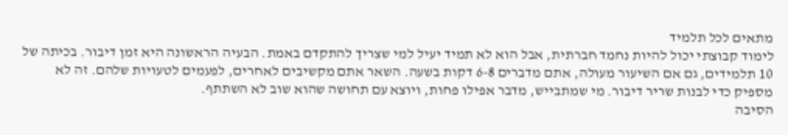מתאים לכל תלמיד
לימוד קבוצתי יכול להיות נחמד חברתית, אבל הוא לא תמיד יעיל למי שצריך להתקדם באמת. הבעיה הראשונה היא זמן דיבור. בכיתה של 10 תלמידים, גם אם השיעור מעולה, אתם מדברים 6-8 דקות בשעה. השאר אתם מקשיבים לאחרים, לפעמים לטעויות שלהם. זה לא מספיק כדי לבנות שריר דיבור. מי שמתבייש, מדבר אפילו פחות, ויוצא עם תחושה שהוא שוב לא השתתף.
הסיבה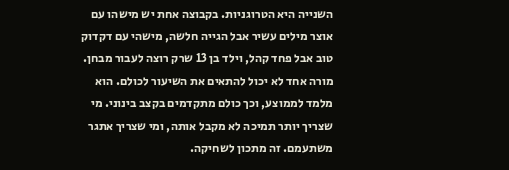השנייה היא הטרוגניות. בקבוצה אחת יש מישהו עם אוצר מילים עשיר אבל הגייה חלשה, מישהי עם דקדוק טוב אבל פחד קהל, וילד בן 13 שרק רוצה לעבור מבחן. מורה אחד לא יכול להתאים את השיעור לכולם. הוא מלמד לממוצע, וכך כולם מתקדמים בקצב בינוני. מי שצריך יותר תמיכה לא מקבל אותה, ומי שצריך אתגר משתעמם. זה מתכון לשחיקה.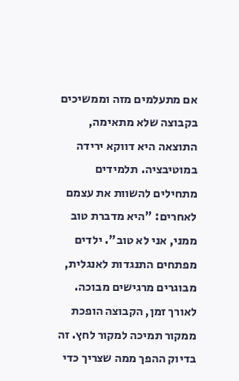אם מתעלמים מזה וממשיכים בקבוצה שלא מתאימה, התוצאה היא דווקא ירידה במוטיבציה. תלמידים מתחילים להשוות את עצמם לאחרים: "היא מדברת טוב ממני, אני לא טוב". ילדים מפתחים התנגדות לאנגלית, מבוגרים מרגישים מבוכה. לאורך זמן, הקבוצה הופכת ממקור תמיכה למקור לחץ. זה בדיוק ההפך ממה שצריך כדי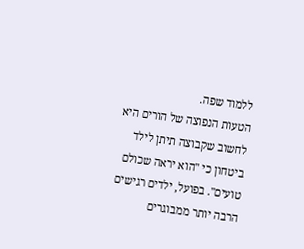ללמוד שפה.
הטעות הנפוצה של הורים היא לחשוב שקבוצה תיתן לילד ביטחון כי "הוא יראה שכולם טועים". בפועל, ילדים רגישים הרבה יותר ממבוגרים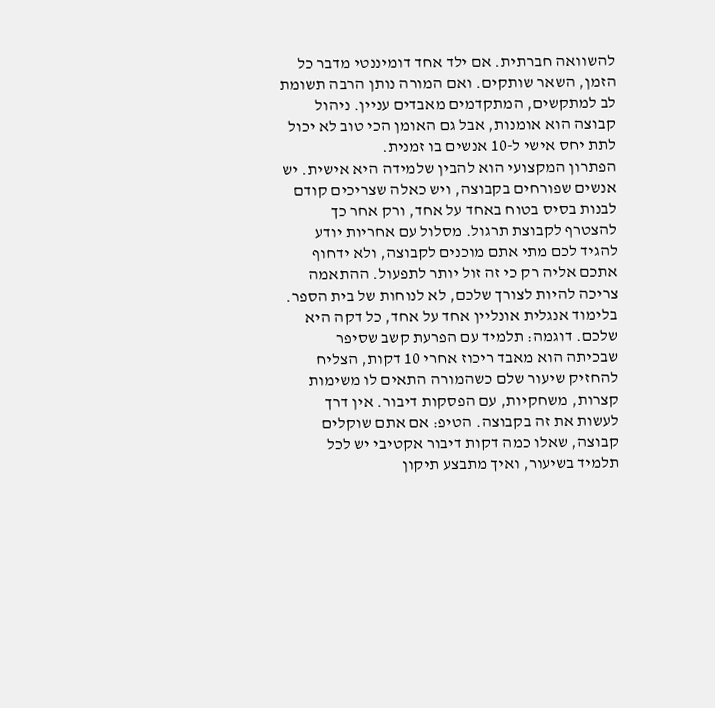להשוואה חברתית. אם ילד אחד דומיננטי מדבר כל הזמן, השאר שותקים. ואם המורה נותן הרבה תשומת לב למתקשים, המתקדמים מאבדים עניין. ניהול קבוצה הוא אומנות, אבל גם האומן הכי טוב לא יכול לתת יחס אישי ל-10 אנשים בו זמנית.
הפתרון המקצועי הוא להבין שלמידה היא אישית. יש אנשים שפורחים בקבוצה, ויש כאלה שצריכים קודם לבנות בסיס בטוח באחד על אחד, ורק אחר כך להצטרף לקבוצת תרגול. מסלול עם אחריות יודע להגיד לכם מתי אתם מוכנים לקבוצה, ולא ידחוף אתכם אליה רק כי זה זול יותר לתפעול. ההתאמה צריכה להיות לצורך שלכם, לא לנוחות של בית הספר.
בלימוד אנגלית אונליין אחד על אחד, כל דקה היא שלכם. דוגמה: תלמיד עם הפרעת קשב שסיפר שבכיתה הוא מאבד ריכוז אחרי 10 דקות, הצליח להחזיק שיעור שלם כשהמורה התאים לו משימות קצרות, משחקיות, עם הפסקות דיבור. אין דרך לעשות את זה בקבוצה. הטיפ: אם אתם שוקלים קבוצה, שאלו כמה דקות דיבור אקטיבי יש לכל תלמיד בשיעור, ואיך מתבצע תיקון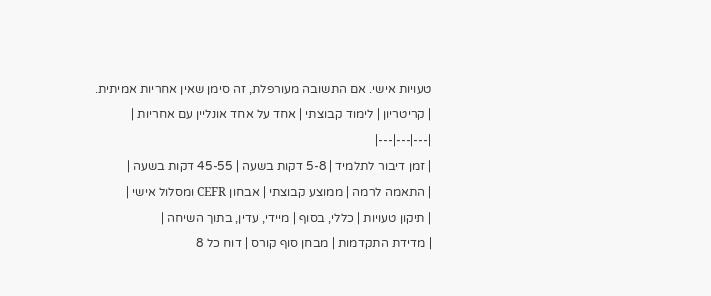טעויות אישי. אם התשובה מעורפלת, זה סימן שאין אחריות אמיתית.
| קריטריון | לימוד קבוצתי | אחד על אחד אונליין עם אחריות |
|---|---|---|
| זמן דיבור לתלמיד | 5-8 דקות בשעה | 45-55 דקות בשעה |
| התאמה לרמה | ממוצע קבוצתי | אבחון CEFR ומסלול אישי |
| תיקון טעויות | כללי, בסוף | מיידי, עדין, בתוך השיחה |
| מדידת התקדמות | מבחן סוף קורס | דוח כל 8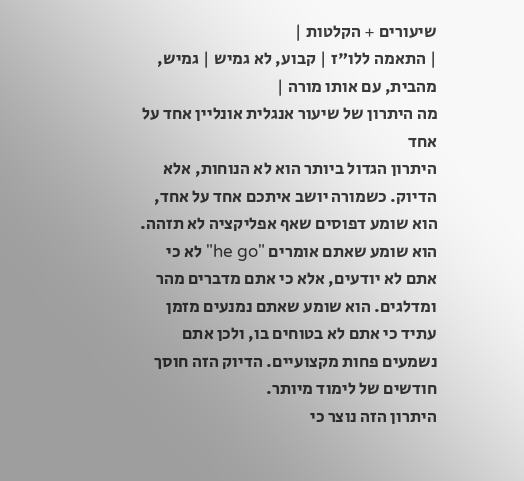שיעורים + הקלטות |
| התאמה ללו"ז | קבוע, לא גמיש | גמיש, מהבית, עם אותו מורה |
מה היתרון של שיעור אנגלית אונליין אחד על אחד
היתרון הגדול ביותר הוא לא הנוחות, אלא הדיוק. כשמורה יושב איתכם אחד על אחד, הוא שומע דפוסים שאף אפליקציה לא תזהה. הוא שומע שאתם אומרים "he go" לא כי אתם לא יודעים, אלא כי אתם מדברים מהר ומדלגים. הוא שומע שאתם נמנעים מזמן עתיד כי אתם לא בטוחים בו, ולכן אתם נשמעים פחות מקצועיים. הדיוק הזה חוסך חודשים של לימוד מיותר.
היתרון הזה נוצר כי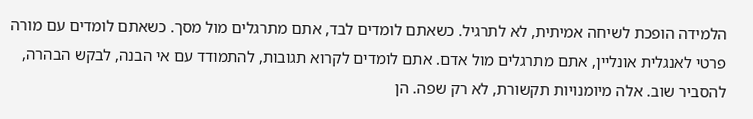הלמידה הופכת לשיחה אמיתית, לא לתרגיל. כשאתם לומדים לבד, אתם מתרגלים מול מסך. כשאתם לומדים עם מורה פרטי לאנגלית אונליין, אתם מתרגלים מול אדם. אתם לומדים לקרוא תגובות, להתמודד עם אי הבנה, לבקש הבהרה, להסביר שוב. אלה מיומנויות תקשורת, לא רק שפה. הן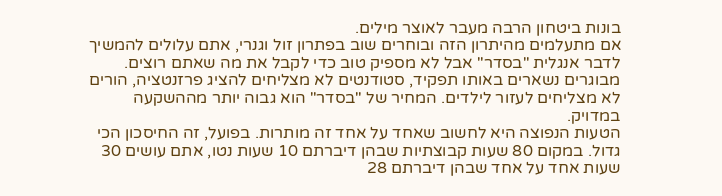בונות ביטחון הרבה מעבר לאוצר מילים.
אם מתעלמים מהיתרון הזה ובוחרים שוב בפתרון זול וגנרי, אתם עלולים להמשיך לדבר אנגלית "בסדר" אבל לא מספיק טוב כדי לקבל את מה שאתם רוצים. מבוגרים נשארים באותו תפקיד, סטודנטים לא מצליחים להציג פרזנטציה, הורים לא מצליחים לעזור לילדים. המחיר של "בסדר" הוא גבוה יותר מההשקעה במדויק.
הטעות הנפוצה היא לחשוב שאחד על אחד זה מותרות. בפועל, זה החיסכון הכי גדול. במקום 80 שעות קבוצתיות שבהן דיברתם 10 שעות נטו, אתם עושים 30 שעות אחד על אחד שבהן דיברתם 28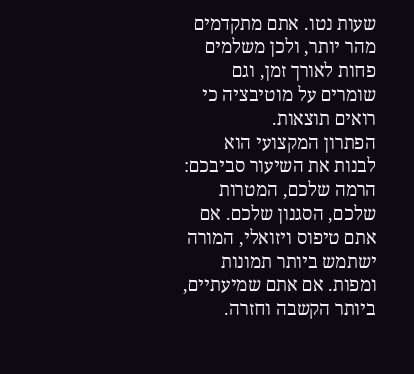שעות נטו. אתם מתקדמים מהר יותר, ולכן משלמים פחות לאורך זמן, וגם שומרים על מוטיבציה כי רואים תוצאות.
הפתרון המקצועי הוא לבנות את השיעור סביבכם: הרמה שלכם, המטרות שלכם, הסגנון שלכם. אם אתם טיפוס ויזואלי, המורה ישתמש ביותר תמונות ומפות. אם אתם שמיעתיים, ביותר הקשבה וחזרה.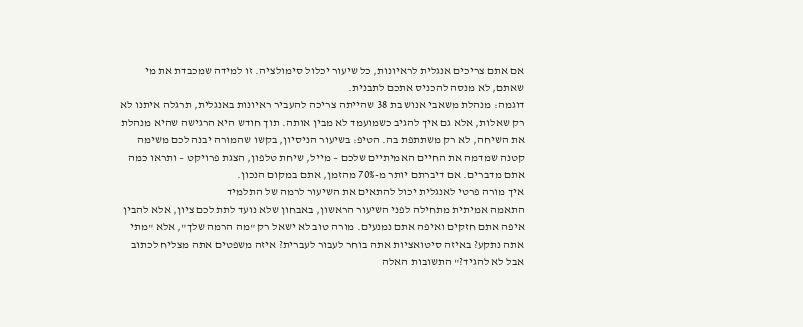אם אתם צריכים אנגלית לראיונות, כל שיעור יכלול סימולציה. זו למידה שמכבדת את מי שאתם, לא מנסה להכניס אתכם לתבנית.
דוגמה: מנהלת משאבי אנוש בת 38 שהייתה צריכה להעביר ראיונות באנגלית, תרגלה איתנו לא רק שאלות, אלא גם איך להגיב כשמועמד לא מבין אותה. תוך חודש היא הרגישה שהיא מנהלת את השיחה, לא רק משתתפת בה. הטיפ: בשיעור הניסיון, בקשו שהמורה יבנה לכם משימה קטנה שמדמה את החיים האמיתיים שלכם – מייל, שיחת טלפון, הצגת פרויקט – ותראו כמה אתם מדברים. אם דיברתם יותר מ-70% מהזמן, אתם במקום הנכון.
איך מורה פרטי לאנגלית יכול להתאים את השיעור לרמה של התלמיד
התאמה אמיתית מתחילה לפני השיעור הראשון, באבחון שלא נועד לתת לכם ציון, אלא להבין איפה אתם חזקים ואיפה אתם נמנעים. מורה טוב לא ישאל רק "מה הרמה שלך", אלא "מתי אתה נתקע? באיזה סיטואציות אתה בוחר לעבור לעברית? איזה משפטים אתה מצליח לכתוב אבל לא להגיד?" התשובות האלה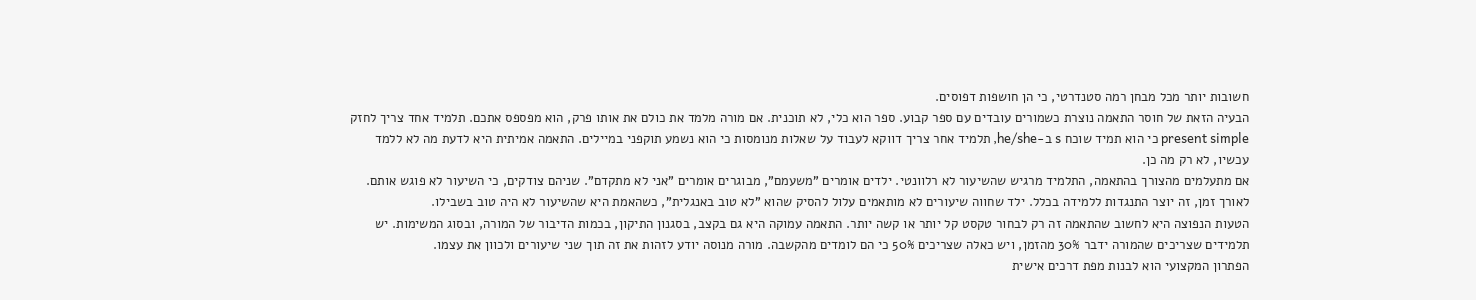חשובות יותר מכל מבחן רמה סטנדרטי, כי הן חושפות דפוסים.
הבעיה הזאת של חוסר התאמה נוצרת כשמורים עובדים עם ספר קבוע. ספר הוא כלי, לא תוכנית. אם מורה מלמד את כולם את אותו פרק, הוא מפספס אתכם. תלמיד אחד צריך לחזק present simple כי הוא תמיד שוכח s ב-he/she, תלמיד אחר צריך דווקא לעבוד על שאלות מנומסות כי הוא נשמע תוקפני במיילים. התאמה אמיתית היא לדעת מה לא ללמד עכשיו, לא רק מה כן.
אם מתעלמים מהצורך בהתאמה, התלמיד מרגיש שהשיעור לא רלוונטי. ילדים אומרים "משעמם", מבוגרים אומרים "אני לא מתקדם". שניהם צודקים, כי השיעור לא פוגש אותם. לאורך זמן, זה יוצר התנגדות ללמידה בכלל. ילד שחווה שיעורים לא מותאמים עלול להסיק שהוא "לא טוב באנגלית", כשהאמת היא שהשיעור לא היה טוב בשבילו.
הטעות הנפוצה היא לחשוב שהתאמה זה רק לבחור טקסט קל יותר או קשה יותר. התאמה עמוקה היא גם בקצב, בסגנון התיקון, בכמות הדיבור של המורה, ובסוג המשימות. יש תלמידים שצריכים שהמורה ידבר 30% מהזמן, ויש כאלה שצריכים 50% כי הם לומדים מהקשבה. מורה מנוסה יודע לזהות את זה תוך שני שיעורים ולכוון את עצמו.
הפתרון המקצועי הוא לבנות מפת דרכים אישית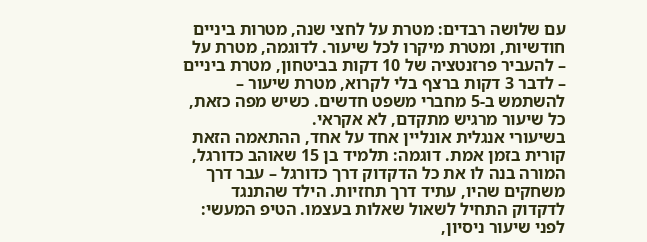עם שלושה רבדים: מטרת על לחצי שנה, מטרות ביניים חודשיות, ומטרת מיקרו לכל שיעור. לדוגמה, מטרת על – להעביר פרזנטציה של 10 דקות בביטחון, מטרת ביניים – לדבר 3 דקות ברצף בלי לקרוא, מטרת שיעור – להשתמש ב-5 מחברי משפט חדשים. כשיש מפה כזאת, כל שיעור מרגיש מתקדם, לא אקראי.
בשיעורי אנגלית אונליין אחד על אחד, ההתאמה הזאת קורית בזמן אמת. דוגמה: תלמיד בן 15 שאוהב כדורגל, המורה בנה לו את כל הדקדוק דרך כדורגל – עבר דרך משחקים שהיו, עתיד דרך תחזיות. הילד שהתנגד לדקדוק התחיל לשאול שאלות בעצמו. הטיפ המעשי: לפני שיעור ניסיון,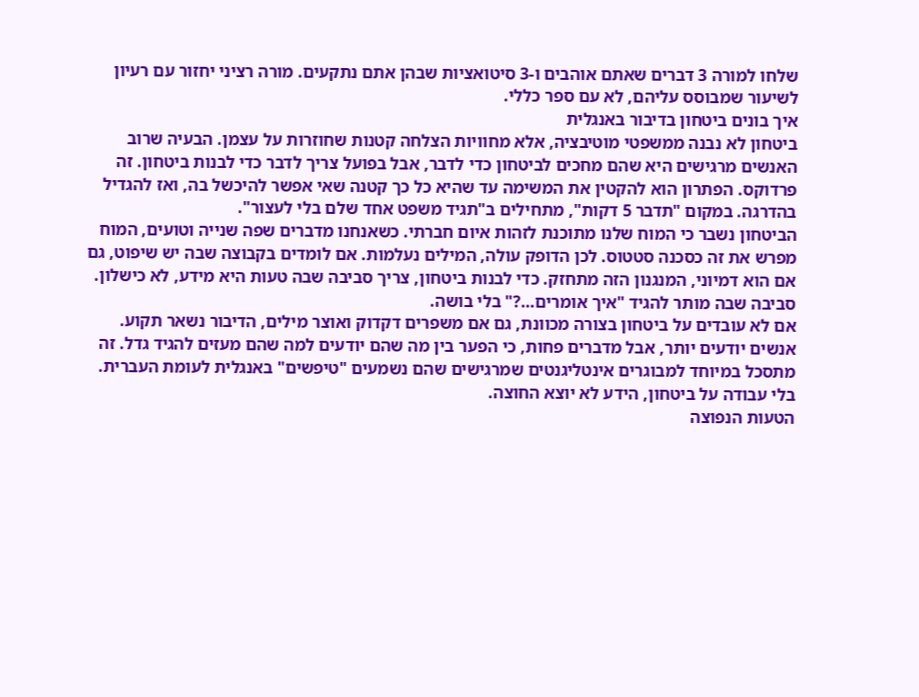שלחו למורה 3 דברים שאתם אוהבים ו-3 סיטואציות שבהן אתם נתקעים. מורה רציני יחזור עם רעיון לשיעור שמבוסס עליהם, לא עם ספר כללי.
איך בונים ביטחון בדיבור באנגלית
ביטחון לא נבנה ממשפטי מוטיבציה, אלא מחוויות הצלחה קטנות שחוזרות על עצמן. הבעיה שרוב האנשים מרגישים היא שהם מחכים לביטחון כדי לדבר, אבל בפועל צריך לדבר כדי לבנות ביטחון. זה פרדוקס. הפתרון הוא להקטין את המשימה עד שהיא כל כך קטנה שאי אפשר להיכשל בה, ואז להגדיל בהדרגה. במקום "תדבר 5 דקות", מתחילים ב"תגיד משפט אחד שלם בלי לעצור".
הביטחון נשבר כי המוח שלנו מתוכנת לזהות איום חברתי. כשאנחנו מדברים שפה שנייה וטועים, המוח מפרש את זה כסכנה סטטוס. לכן הדופק עולה, המילים נעלמות. אם לומדים בקבוצה שבה יש שיפוט, גם אם הוא דמיוני, המנגנון הזה מתחזק. כדי לבנות ביטחון, צריך סביבה שבה טעות היא מידע, לא כישלון. סביבה שבה מותר להגיד "איך אומרים…?" בלי בושה.
אם לא עובדים על ביטחון בצורה מכוונת, גם אם משפרים דקדוק ואוצר מילים, הדיבור נשאר תקוע. אנשים יודעים יותר, אבל מדברים פחות, כי הפער בין מה שהם יודעים למה שהם מעזים להגיד גדל. זה מתסכל במיוחד למבוגרים אינטליגנטים שמרגישים שהם נשמעים "טיפשים" באנגלית לעומת העברית. בלי עבודה על ביטחון, הידע לא יוצא החוצה.
הטעות הנפוצה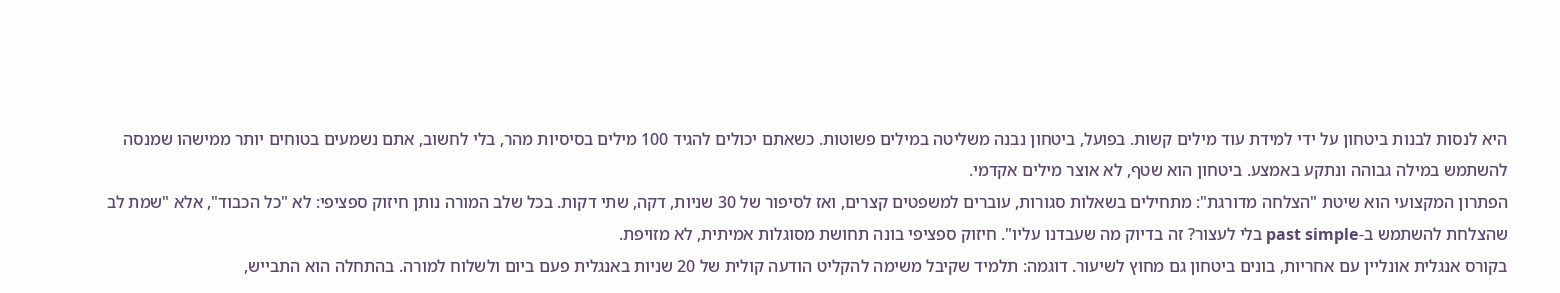היא לנסות לבנות ביטחון על ידי למידת עוד מילים קשות. בפועל, ביטחון נבנה משליטה במילים פשוטות. כשאתם יכולים להגיד 100 מילים בסיסיות מהר, בלי לחשוב, אתם נשמעים בטוחים יותר ממישהו שמנסה להשתמש במילה גבוהה ונתקע באמצע. ביטחון הוא שטף, לא אוצר מילים אקדמי.
הפתרון המקצועי הוא שיטת "הצלחה מדורגת": מתחילים בשאלות סגורות, עוברים למשפטים קצרים, ואז לסיפור של 30 שניות, דקה, שתי דקות. בכל שלב המורה נותן חיזוק ספציפי: לא "כל הכבוד", אלא "שמת לב שהצלחת להשתמש ב-past simple בלי לעצור? זה בדיוק מה שעבדנו עליו". חיזוק ספציפי בונה תחושת מסוגלות אמיתית, לא מזויפת.
בקורס אנגלית אונליין עם אחריות, בונים ביטחון גם מחוץ לשיעור. דוגמה: תלמיד שקיבל משימה להקליט הודעה קולית של 20 שניות באנגלית פעם ביום ולשלוח למורה. בהתחלה הוא התבייש,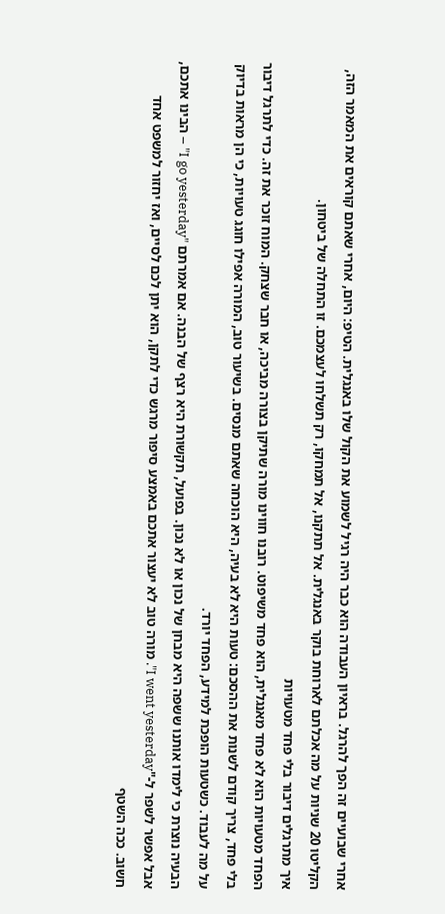אחרי שבועיים זה הפך להרגל. בראיון העבודה הוא כבר היה רגיל לשמוע את הקול שלו באנגלית. הטיפ: היום, אחרי שאתם קוראים את המאמר הזה, הקליטו 20 שניות על מה אכלתם לארוחת בוקר באנגלית. אל תתקנו, אל תמחקו, רק תשלחו לעצמכם. זו התחלה של ביטחון.
איך מתרגלים דיבור בלי פחד מטעויות
הפחד מטעויות הוא לא פחד מאנגלית, הוא פחד משיפוט. רובנו חווינו מורה שתיקן בצורה מביכה, או חבר שצחק. המוח זוכר את זה. כדי לתרגל דיבור בלי פחד, צריך קודם לשנות את ההסכם: טעות היא לא בעיה, היא הוכחה שאתם מנסים. בשיעור טוב, המורה אפילו חוגג טעויות, כי הן מראות בדיוק על מה לעבוד. כשטעות הופכת למידע, הפחד יורד.
הבעיה נוצרת כי לימדו אותנו ששפה היא מבחן של נכון או לא נכון. בפועל, תקשורת היא רצף של הבנה. אם אמרתם "I go yesterday" – הבינו אתכם, אבל אפשר לשפר ל-"I went yesterday". מורה טוב לא יעצור אתכם באמצע סיפור מרגש כדי לתקן, הוא יתן לכם לסיים, ואז יחזור למשפט אחד חשוב. ככה השטף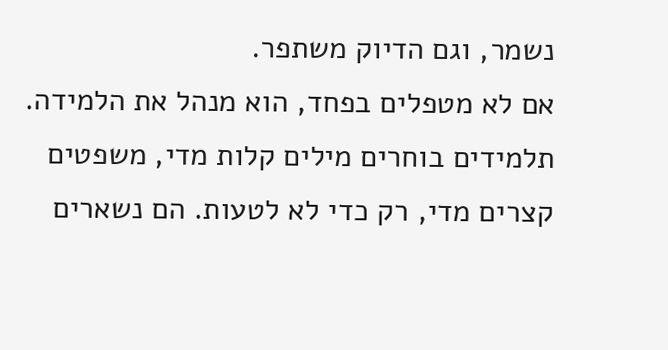נשמר, וגם הדיוק משתפר.
אם לא מטפלים בפחד, הוא מנהל את הלמידה. תלמידים בוחרים מילים קלות מדי, משפטים קצרים מדי, רק כדי לא לטעות. הם נשארים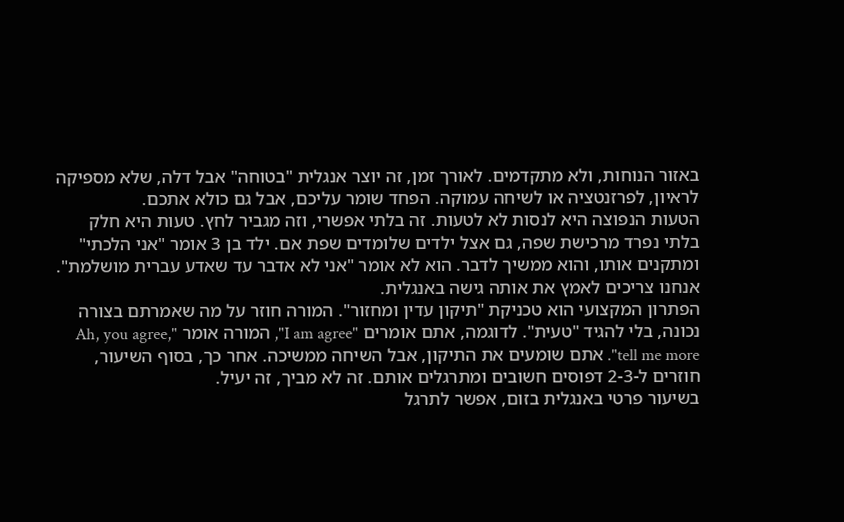באזור הנוחות, ולא מתקדמים. לאורך זמן, זה יוצר אנגלית "בטוחה" אבל דלה, שלא מספיקה לראיון, לפרזנטציה או לשיחה עמוקה. הפחד שומר עליכם, אבל גם כולא אתכם.
הטעות הנפוצה היא לנסות לא לטעות. זה בלתי אפשרי, וזה מגביר לחץ. טעות היא חלק בלתי נפרד מרכישת שפה, גם אצל ילדים שלומדים שפת אם. ילד בן 3 אומר "אני הלכתי" ומתקנים אותו, והוא ממשיך לדבר. הוא לא אומר "אני לא אדבר עד שאדע עברית מושלמת". אנחנו צריכים לאמץ את אותה גישה באנגלית.
הפתרון המקצועי הוא טכניקת "תיקון עדין ומחזור". המורה חוזר על מה שאמרתם בצורה נכונה, בלי להגיד "טעית". לדוגמה, אתם אומרים "I am agree", המורה אומר "Ah, you agree, tell me more". אתם שומעים את התיקון, אבל השיחה ממשיכה. אחר כך, בסוף השיעור, חוזרים ל-2-3 דפוסים חשובים ומתרגלים אותם. זה לא מביך, זה יעיל.
בשיעור פרטי באנגלית בזום, אפשר לתרגל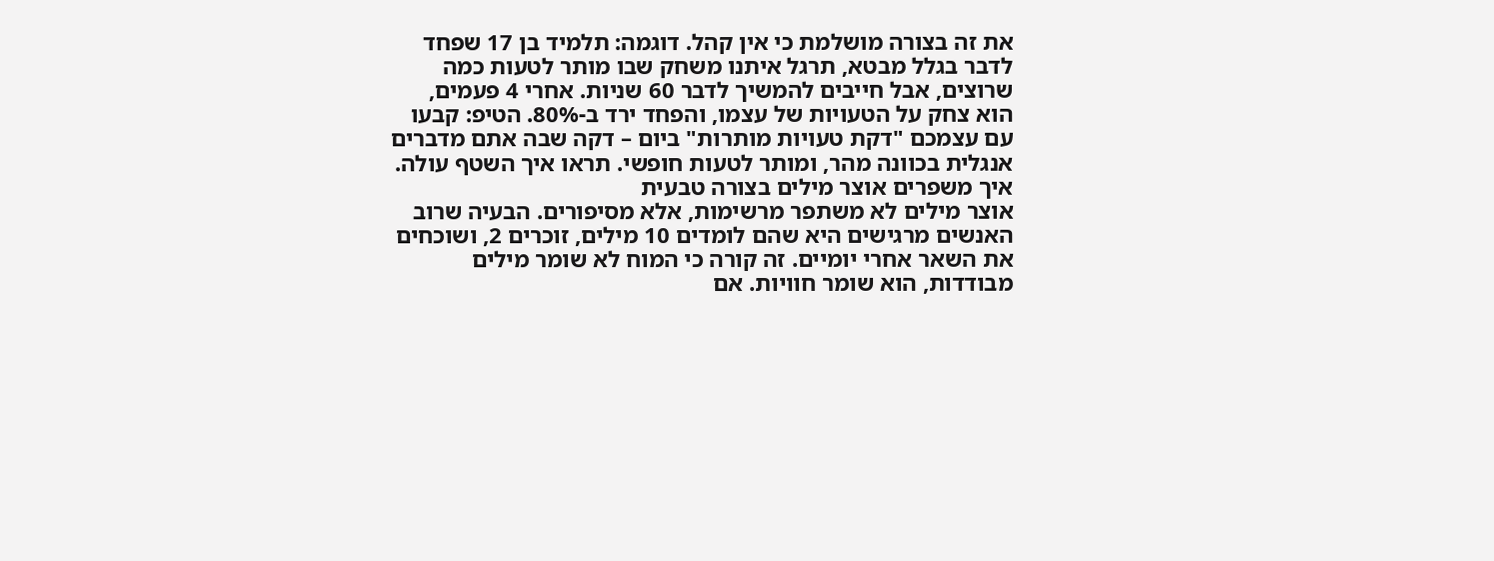את זה בצורה מושלמת כי אין קהל. דוגמה: תלמיד בן 17 שפחד לדבר בגלל מבטא, תרגל איתנו משחק שבו מותר לטעות כמה שרוצים, אבל חייבים להמשיך לדבר 60 שניות. אחרי 4 פעמים, הוא צחק על הטעויות של עצמו, והפחד ירד ב-80%. הטיפ: קבעו עם עצמכם "דקת טעויות מותרות" ביום – דקה שבה אתם מדברים אנגלית בכוונה מהר, ומותר לטעות חופשי. תראו איך השטף עולה.
איך משפרים אוצר מילים בצורה טבעית
אוצר מילים לא משתפר מרשימות, אלא מסיפורים. הבעיה שרוב האנשים מרגישים היא שהם לומדים 10 מילים, זוכרים 2, ושוכחים את השאר אחרי יומיים. זה קורה כי המוח לא שומר מילים מבודדות, הוא שומר חוויות. אם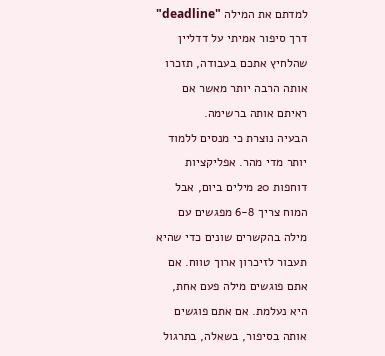למדתם את המילה "deadline" דרך סיפור אמיתי על דדליין שהלחיץ אתכם בעבודה, תזכרו אותה הרבה יותר מאשר אם ראיתם אותה ברשימה.
הבעיה נוצרת כי מנסים ללמוד יותר מדי מהר. אפליקציות דוחפות 20 מילים ביום, אבל המוח צריך 6-8 מפגשים עם מילה בהקשרים שונים כדי שהיא תעבור לזיכרון ארוך טווח. אם אתם פוגשים מילה פעם אחת, היא נעלמת. אם אתם פוגשים אותה בסיפור, בשאלה, בתרגול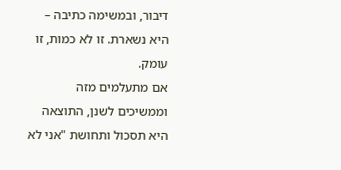דיבור, ובמשימה כתיבה – היא נשארת. זו לא כמות, זו עומק.
אם מתעלמים מזה וממשיכים לשנן, התוצאה היא תסכול ותחושת "אני לא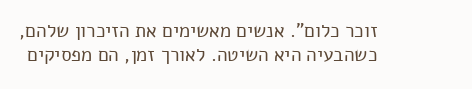זוכר כלום". אנשים מאשימים את הזיכרון שלהם, כשהבעיה היא השיטה. לאורך זמן, הם מפסיקים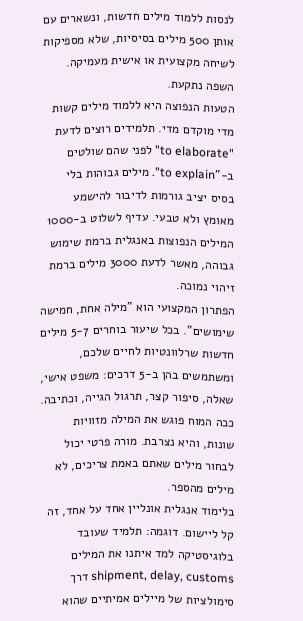לנסות ללמוד מילים חדשות, ונשארים עם אותן 500 מילים בסיסיות, שלא מספיקות לשיחה מקצועית או אישית מעמיקה. השפה נתקעת.
הטעות הנפוצה היא ללמוד מילים קשות מדי מוקדם מדי. תלמידים רוצים לדעת "to elaborate" לפני שהם שולטים ב-"to explain". מילים גבוהות בלי בסיס יציב גורמות לדיבור להישמע מאומץ ולא טבעי. עדיף לשלוט ב-1000 המילים הנפוצות באנגלית ברמת שימוש גבוהה, מאשר לדעת 3000 מילים ברמת זיהוי נמוכה.
הפתרון המקצועי הוא "מילה אחת, חמישה שימושים". בכל שיעור בוחרים 5-7 מילים חדשות שרלוונטיות לחיים שלכם, ומשתמשים בהן ב-5 דרכים: משפט אישי, שאלה, סיפור קצר, תרגול הגייה, וכתיבה. ככה המוח פוגש את המילה מזוויות שונות, והיא נצרבת. מורה פרטי יכול לבחור מילים שאתם באמת צריכים, לא מילים מהספר.
בלימוד אנגלית אונליין אחד על אחד, זה קל ליישום. דוגמה: תלמיד שעובד בלוגיסטיקה למד איתנו את המילים shipment, delay, customs דרך סימולציות של מיילים אמיתיים שהוא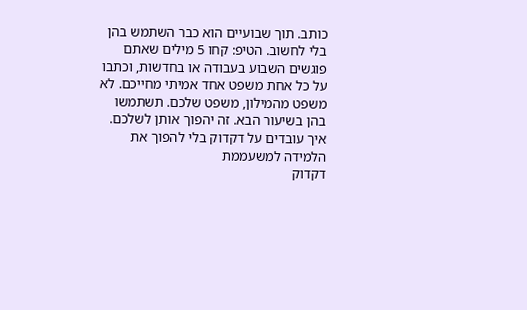כותב. תוך שבועיים הוא כבר השתמש בהן בלי לחשוב. הטיפ: קחו 5 מילים שאתם פוגשים השבוע בעבודה או בחדשות, וכתבו על כל אחת משפט אחד אמיתי מחייכם. לא משפט מהמילון, משפט שלכם. תשתמשו בהן בשיעור הבא. זה יהפוך אותן לשלכם.
איך עובדים על דקדוק בלי להפוך את הלמידה למשעממת
דקדוק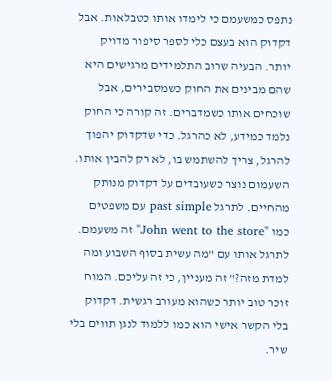נתפס כמשעמם כי לימדו אותו כטבלאות. אבל דקדוק הוא בעצם כלי לספר סיפור מדויק יותר. הבעיה שרוב התלמידים מרגישים היא שהם מבינים את החוק כשמסבירים, אבל שוכחים אותו כשמדברים. זה קורה כי החוק נלמד כמידע, לא כהרגל. כדי שדקדוק יהפוך להרגל, צריך להשתמש בו, לא רק להבין אותו.
השעמום נוצר כשעובדים על דקדוק מנותק מהחיים. לתרגל past simple עם משפטים כמו "John went to the store" זה משעמם. לתרגל אותו עם "מה עשית בסוף השבוע ומה למדת מזה?" זה מעניין, כי זה עליכם. המוח זוכר טוב יותר כשהוא מעורב רגשית. דקדוק בלי הקשר אישי הוא כמו ללמוד לנגן תווים בלי שיר.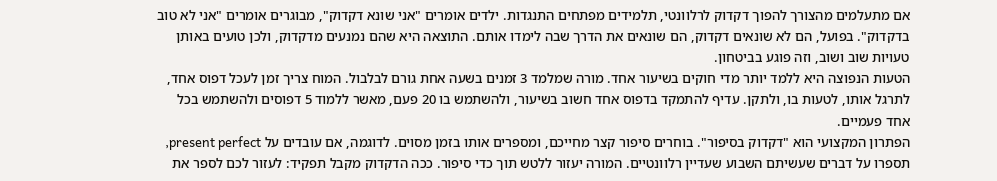אם מתעלמים מהצורך להפוך דקדוק לרלוונטי, תלמידים מפתחים התנגדות. ילדים אומרים "אני שונא דקדוק", מבוגרים אומרים "אני לא טוב בדקדוק". בפועל, הם לא שונאים דקדוק, הם שונאים את הדרך שבה לימדו אותם. התוצאה היא שהם נמנעים מדקדוק, ולכן טועים באותן טעויות שוב ושוב, וזה פוגע בביטחון.
הטעות הנפוצה היא ללמד יותר מדי חוקים בשיעור אחד. מורה שמלמד 3 זמנים בשעה אחת גורם לבלבול. המוח צריך זמן לעכל דפוס אחד, לתרגל אותו, לטעות בו, ולתקן. עדיף להתמקד בדפוס אחד חשוב בשיעור, ולהשתמש בו 20 פעם, מאשר ללמוד 5 דפוסים ולהשתמש בכל אחד פעמיים.
הפתרון המקצועי הוא "דקדוק בסיפור". בוחרים סיפור קצר מחייכם, ומספרים אותו בזמן מסוים. לדוגמה, אם עובדים על present perfect, תספרו על דברים שעשיתם השבוע שעדיין רלוונטיים. המורה יעזור ללטש תוך כדי סיפור. ככה הדקדוק מקבל תפקיד: לעזור לכם לספר את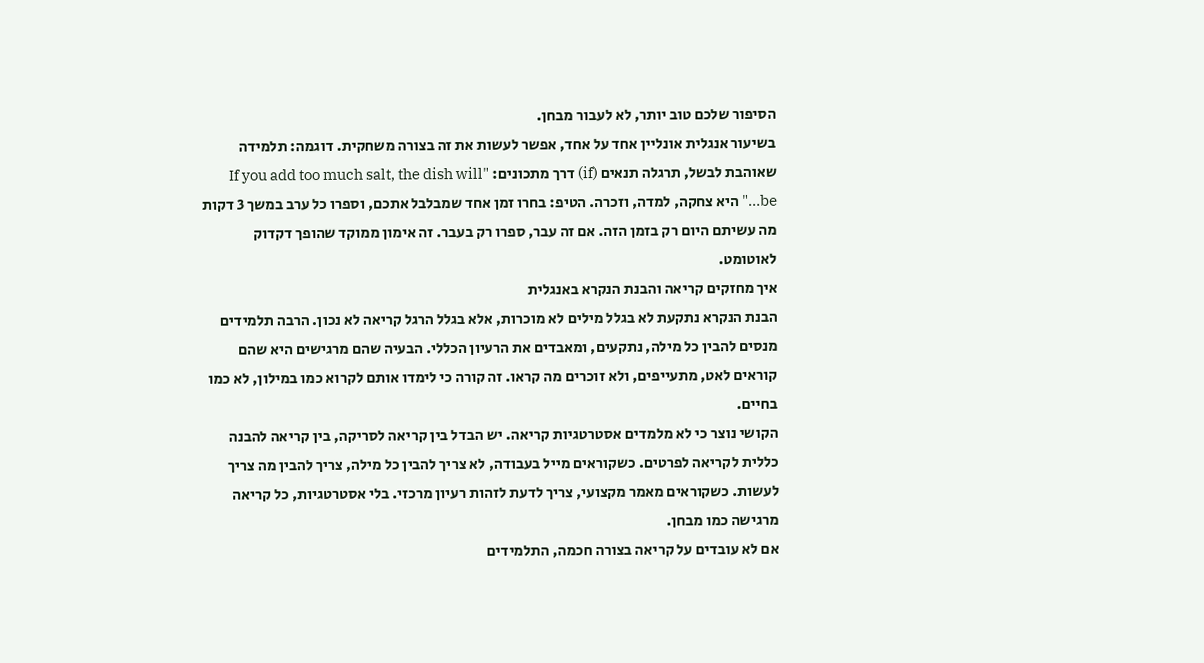הסיפור שלכם טוב יותר, לא לעבור מבחן.
בשיעור אנגלית אונליין אחד על אחד, אפשר לעשות את זה בצורה משחקית. דוגמה: תלמידה שאוהבת לבשל, תרגלה תנאים (if) דרך מתכונים: "If you add too much salt, the dish will be…" היא צחקה, למדה, וזכרה. הטיפ: בחרו זמן אחד שמבלבל אתכם, וספרו כל ערב במשך 3 דקות מה עשיתם היום רק בזמן הזה. אם זה עבר, ספרו רק בעבר. זה אימון ממוקד שהופך דקדוק לאוטומט.
איך מחזקים קריאה והבנת הנקרא באנגלית
הבנת הנקרא נתקעת לא בגלל מילים לא מוכרות, אלא בגלל הרגל קריאה לא נכון. הרבה תלמידים מנסים להבין כל מילה, נתקעים, ומאבדים את הרעיון הכללי. הבעיה שהם מרגישים היא שהם קוראים לאט, מתעייפים, ולא זוכרים מה קראו. זה קורה כי לימדו אותם לקרוא כמו במילון, לא כמו בחיים.
הקושי נוצר כי לא מלמדים אסטרטגיות קריאה. יש הבדל בין קריאה לסריקה, בין קריאה להבנה כללית לקריאה לפרטים. כשקוראים מייל בעבודה, לא צריך להבין כל מילה, צריך להבין מה צריך לעשות. כשקוראים מאמר מקצועי, צריך לדעת לזהות רעיון מרכזי. בלי אסטרטגיות, כל קריאה מרגישה כמו מבחן.
אם לא עובדים על קריאה בצורה חכמה, התלמידים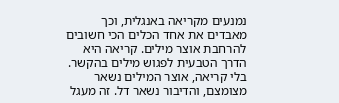נמנעים מקריאה באנגלית, וכך מאבדים את אחד הכלים הכי חשובים להרחבת אוצר מילים. קריאה היא הדרך הטבעית לפגוש מילים בהקשר. בלי קריאה, אוצר המילים נשאר מצומצם, והדיבור נשאר דל. זה מעגל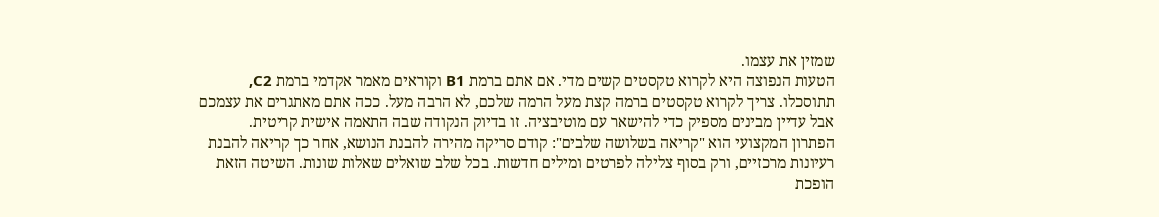שמזין את עצמו.
הטעות הנפוצה היא לקרוא טקסטים קשים מדי. אם אתם ברמת B1 וקוראים מאמר אקדמי ברמת C2, תתוסכלו. צריך לקרוא טקסטים ברמה קצת מעל הרמה שלכם, לא הרבה מעל. ככה אתם מאתגרים את עצמכם אבל עדיין מבינים מספיק כדי להישאר עם מוטיבציה. זו בדיוק הנקודה שבה התאמה אישית קריטית.
הפתרון המקצועי הוא "קריאה בשלושה שלבים": קודם סריקה מהירה להבנת הנושא, אחר כך קריאה להבנת רעיונות מרכזיים, ורק בסוף צלילה לפרטים ומילים חדשות. בכל שלב שואלים שאלות שונות. השיטה הזאת הופכת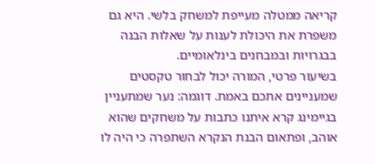קריאה ממטלה מעייפת למשחק בלשי. היא גם משפרת את היכולת לענות על שאלות הבנה בבגרויות ובמבחנים בינלאומיים.
בשיעור פרטי, המורה יכול לבחור טקסטים שמעניינים אתכם באמת. דוגמה: נער שמתעניין בגיימינג קרא איתנו כתבות על משחקים שהוא אוהב, ופתאום הבנת הנקרא השתפרה כי היה לו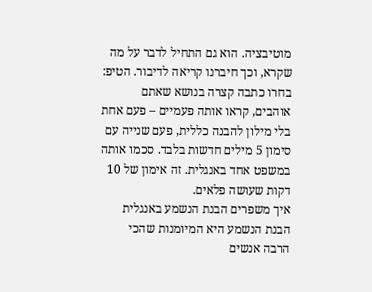מוטיבציה. הוא גם התחיל לדבר על מה שקרא, וכך חיברנו קריאה לדיבור. הטיפ: בחרו כתבה קצרה בנושא שאתם אוהבים, קראו אותה פעמיים – פעם אחת בלי מילון להבנה כללית, פעם שנייה עם סימון 5 מילים חדשות בלבד. סכמו אותה במשפט אחד באנגלית. זה אימון של 10 דקות שעושה פלאים.
איך משפרים הבנת הנשמע באנגלית
הבנת הנשמע היא המיומנות שהכי הרבה אנשים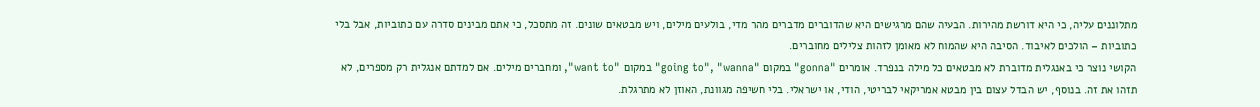מתלוננים עליה, כי היא דורשת מהירות. הבעיה שהם מרגישים היא שהדוברים מדברים מהר מדי, בולעים מילים, ויש מבטאים שונים. זה מתסכל, כי אתם מבינים סדרה עם כתוביות, אבל בלי כתוביות – הולכים לאיבוד. הסיבה היא שהמוח לא מאומן לזהות צלילים מחוברים.
הקושי נוצר כי באנגלית מדוברת לא מבטאים כל מילה בנפרד. אומרים "gonna" במקום "going to", "wanna" במקום "want to", ומחברים מילים. אם למדתם אנגלית רק מספרים, לא תזהו את זה. בנוסף, יש הבדל עצום בין מבטא אמריקאי לבריטי, הודי, או ישראלי. בלי חשיפה מגוונת, האוזן לא מתרגלת.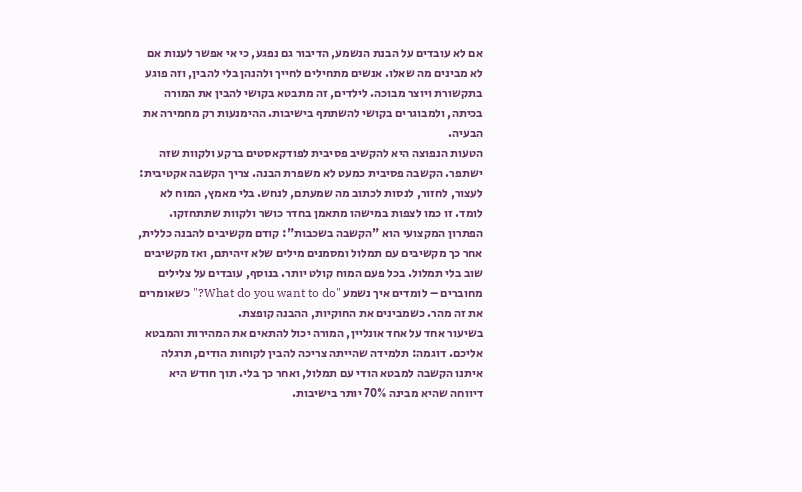אם לא עובדים על הבנת הנשמע, הדיבור גם נפגע, כי אי אפשר לענות אם לא מבינים מה שאלו. אנשים מתחילים לחייך ולהנהן בלי להבין, וזה פוגע בתקשורת ויוצר מבוכה. לילדים, זה מתבטא בקושי להבין את המורה בכיתה, ולמבוגרים בקושי להשתתף בישיבות. ההימנעות רק מחמירה את הבעיה.
הטעות הנפוצה היא להקשיב פסיבית לפודקאסטים ברקע ולקוות שזה ישתפר. הקשבה פסיבית כמעט לא משפרת הבנה. צריך הקשבה אקטיבית: לעצור, לחזור, לנסות לכתוב מה שמעתם, לנחש. בלי מאמץ, המוח לא לומד. זו כמו לצפות במישהו מתאמן בחדר כושר ולקוות שתתחזקו.
הפתרון המקצועי הוא "הקשבה בשכבות": קודם מקשיבים להבנה כללית, אחר כך מקשיבים עם תמלול ומסמנים מילים שלא זיהיתם, ואז מקשיבים שוב בלי תמלול. בכל פעם המוח קולט יותר. בנוסף, עובדים על צלילים מחוברים – לומדים איך נשמע "What do you want to do?" כשאומרים את זה מהר. כשמבינים את החוקיות, ההבנה קופצת.
בשיעור אחד על אחד אונליין, המורה יכול להתאים את המהירות והמבטא אליכם. דוגמה: תלמידה שהייתה צריכה להבין לקוחות הודים, תרגלה איתנו הקשבה למבטא הודי עם תמלול, ואחר כך בלי. תוך חודש היא דיווחה שהיא מבינה 70% יותר בישיבות.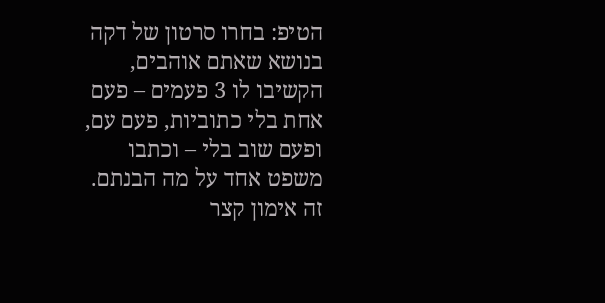הטיפ: בחרו סרטון של דקה בנושא שאתם אוהבים, הקשיבו לו 3 פעמים – פעם אחת בלי כתוביות, פעם עם, ופעם שוב בלי – וכתבו משפט אחד על מה הבנתם. זה אימון קצר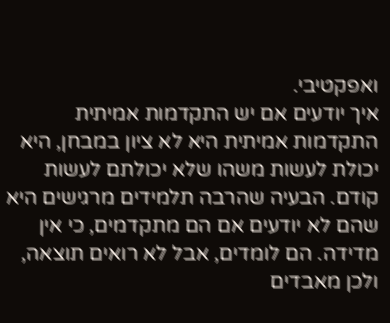ואפקטיבי.
איך יודעים אם יש התקדמות אמיתית
התקדמות אמיתית היא לא ציון במבחן, היא יכולת לעשות משהו שלא יכולתם לעשות קודם. הבעיה שהרבה תלמידים מרגישים היא שהם לא יודעים אם הם מתקדמים, כי אין מדידה. הם לומדים, אבל לא רואים תוצאה, ולכן מאבדים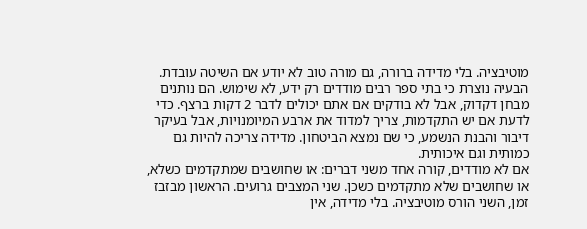מוטיבציה. בלי מדידה ברורה, גם מורה טוב לא יודע אם השיטה עובדת.
הבעיה נוצרת כי בתי ספר רבים מודדים רק ידע, לא שימוש. הם נותנים מבחן דקדוק, אבל לא בודקים אם אתם יכולים לדבר 2 דקות ברצף. כדי לדעת אם יש התקדמות, צריך למדוד את ארבע המיומנויות, אבל בעיקר דיבור והבנת הנשמע, כי שם נמצא הביטחון. מדידה צריכה להיות גם כמותית וגם איכותית.
אם לא מודדים, קורה אחד משני דברים: או שחושבים שמתקדמים כשלא, או שחושבים שלא מתקדמים כשכן. שני המצבים גרועים. הראשון מבזבז זמן, השני הורס מוטיבציה. בלי מדידה, אין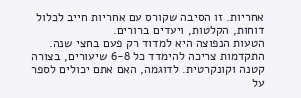אחריות. זו הסיבה שקורס עם אחריות חייב לכלול דוחות, הקלטות, ויעדים ברורים.
הטעות הנפוצה היא למדוד רק פעם בחצי שנה. התקדמות צריכה להימדד כל 6-8 שיעורים, בצורה קטנה וקונקרטית. לדוגמה, האם אתם יכולים לספר על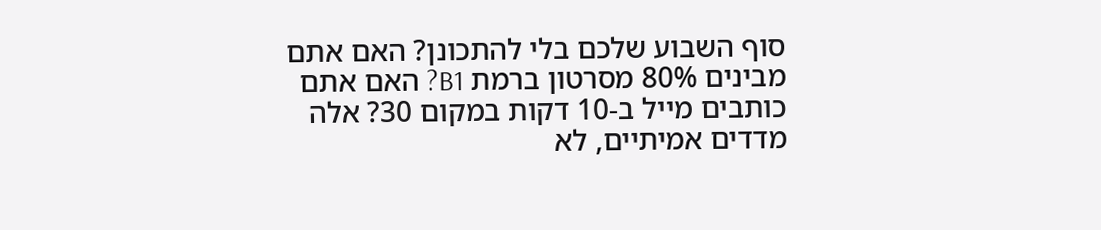סוף השבוע שלכם בלי להתכונן? האם אתם מבינים 80% מסרטון ברמת B1? האם אתם כותבים מייל ב-10 דקות במקום 30? אלה מדדים אמיתיים, לא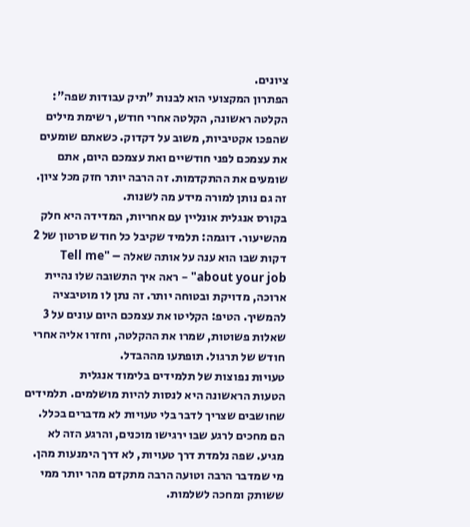ציונים.
הפתרון המקצועי הוא לבנות "תיק עבודות שפה": הקלטה ראשונה, הקלטה אחרי חודש, רשימת מילים שהפכו אקטיביות, משוב על דקדוק. כשאתם שומעים את עצמכם לפני חודשיים ואת עצמכם היום, אתם שומעים את ההתקדמות. זה הרבה יותר חזק מכל ציון. זה גם נותן למורה מידע מה לשנות.
בקורס אנגלית אונליין עם אחריות, המדידה היא חלק מהשיעור. דוגמה: תלמיד שקיבל כל חודש סרטון של 2 דקות שבו הוא ענה על אותה שאלה – "Tell me about your job" – ראה איך התשובה שלו נהיית ארוכה, מדויקת ובטוחה יותר. זה נתן לו מוטיבציה להמשיך. הטיפ: הקליטו את עצמכם היום עונים על 3 שאלות פשוטות, שמרו את ההקלטה, וחזרו אליה אחרי חודש של תרגול. תופתעו מההבדל.
טעויות נפוצות של תלמידים בלימוד אנגלית
הטעות הראשונה היא לנסות להיות מושלמים. תלמידים שחושבים שצריך לדבר בלי טעויות לא מדברים בכלל. הם מחכים לרגע שבו ירגישו מוכנים, והרגע הזה לא מגיע. שפה נלמדת דרך טעויות, לא דרך הימנעות מהן. מי שמדבר הרבה וטועה הרבה מתקדם מהר יותר ממי ששותק ומחכה לשלמות.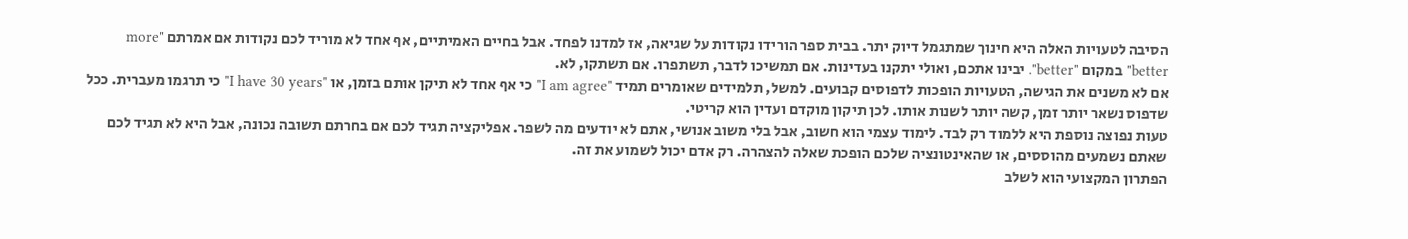הסיבה לטעויות האלה היא חינוך שמתגמל דיוק יתר. בבית ספר הורידו נקודות על שגיאה, אז למדנו לפחד. אבל בחיים האמיתיים, אף אחד לא מוריד לכם נקודות אם אמרתם "more better" במקום "better". יבינו אתכם, ואולי יתקנו בעדינות. אם תמשיכו לדבר, תשתפרו. אם תשתקו, לא.
אם לא משנים את הגישה, הטעויות הופכות לדפוסים קבועים. למשל, תלמידים שאומרים תמיד "I am agree" כי אף אחד לא תיקן אותם בזמן, או "I have 30 years" כי תרגמו מעברית. ככל שדפוס נשאר יותר זמן, קשה יותר לשנות אותו. לכן תיקון מוקדם ועדין הוא קריטי.
טעות נפוצה נוספת היא ללמוד רק לבד. לימוד עצמי הוא חשוב, אבל בלי משוב אנושי, אתם לא יודעים מה לשפר. אפליקציה תגיד לכם אם בחרתם תשובה נכונה, אבל היא לא תגיד לכם שאתם נשמעים מהוססים, או שהאינטונציה שלכם הופכת שאלה להצהרה. רק אדם יכול לשמוע את זה.
הפתרון המקצועי הוא לשלב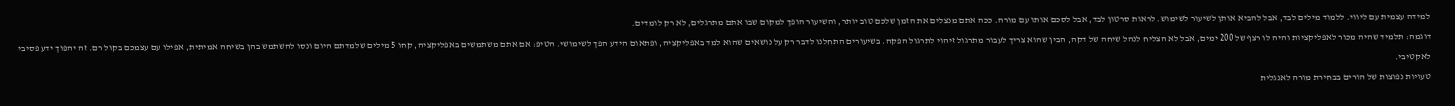למידה עצמית עם ליווי. ללמוד מילים לבד, אבל להביא אותן לשיעור לשימוש. לראות סרטון לבד, אבל לסכם אותו עם מורה. ככה אתם מנצלים את הזמן שלכם טוב יותר, והשיעור הופך למקום שבו אתם מתרגלים, לא רק לומדים.
דוגמה: תלמיד שהיה מכור לאפליקציות והיה לו רצף של 200 ימים, אבל לא הצליח לנהל שיחה של דקה, הבין שהוא צריך לעבור מתרגול זיהוי לתרגול הפקה. בשיעורים התחלנו לדבר רק על נושאים שהוא למד באפליקציה, ופתאום הידע הפך לשימושי. הטיפ: אם אתם משתמשים באפליקציה, קחו 5 מילים שלמדתם היום ונסו להשתמש בהן בשיחה אמיתית, אפילו עם עצמכם בקול רם. זה יהפוך ידע פסיבי לאקטיבי.
טעויות נפוצות של הורים בבחירת מורה לאנגלית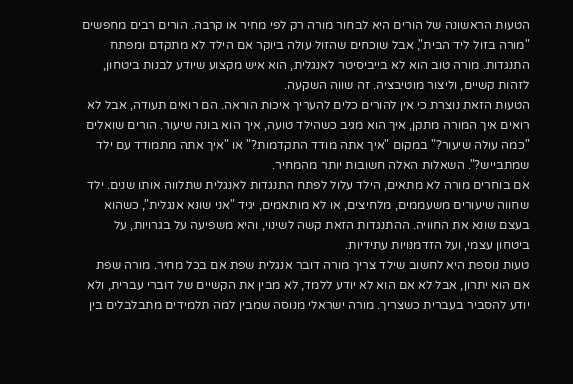הטעות הראשונה של הורים היא לבחור מורה רק לפי מחיר או קרבה. הורים רבים מחפשים "מורה בזול ליד הבית", אבל שוכחים שהזול עולה ביוקר אם הילד לא מתקדם ומפתח התנגדות. מורה טוב הוא לא בייביסיטר לאנגלית, הוא איש מקצוע שיודע לבנות ביטחון, לזהות קשיים, וליצור מוטיבציה. זה שווה השקעה.
הטעות הזאת נוצרת כי אין להורים כלים להעריך איכות הוראה. הם רואים תעודה, אבל לא רואים איך המורה מתקן, איך הוא מגיב כשהילד טועה, איך הוא בונה שיעור. הורים שואלים "כמה עולה שיעור?" במקום "איך אתה מודד התקדמות?" או "איך אתה מתמודד עם ילד שמתבייש?". השאלות האלה חשובות יותר מהמחיר.
אם בוחרים מורה לא מתאים, הילד עלול לפתח התנגדות לאנגלית שתלווה אותו שנים. ילד שחווה שיעורים משעממים, מלחיצים, או לא מותאמים, יגיד "אני שונא אנגלית", כשהוא בעצם שונא את החוויה. ההתנגדות הזאת קשה לשינוי, והיא משפיעה על בגרויות, על ביטחון עצמי, ועל הזדמנויות עתידיות.
טעות נוספת היא לחשוב שילד צריך מורה דובר אנגלית שפת אם בכל מחיר. מורה שפת אם הוא יתרון, אבל לא אם הוא לא יודע ללמד, לא מבין את הקשיים של דוברי עברית, ולא יודע להסביר בעברית כשצריך. מורה ישראלי מנוסה שמבין למה תלמידים מתבלבלים בין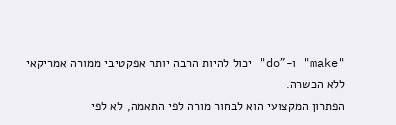"make" ו-"do" יכול להיות הרבה יותר אפקטיבי ממורה אמריקאי ללא הכשרה.
הפתרון המקצועי הוא לבחור מורה לפי התאמה, לא לפי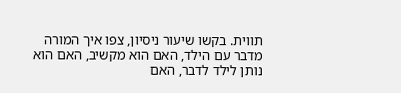תווית. בקשו שיעור ניסיון, צפו איך המורה מדבר עם הילד, האם הוא מקשיב, האם הוא נותן לילד לדבר, האם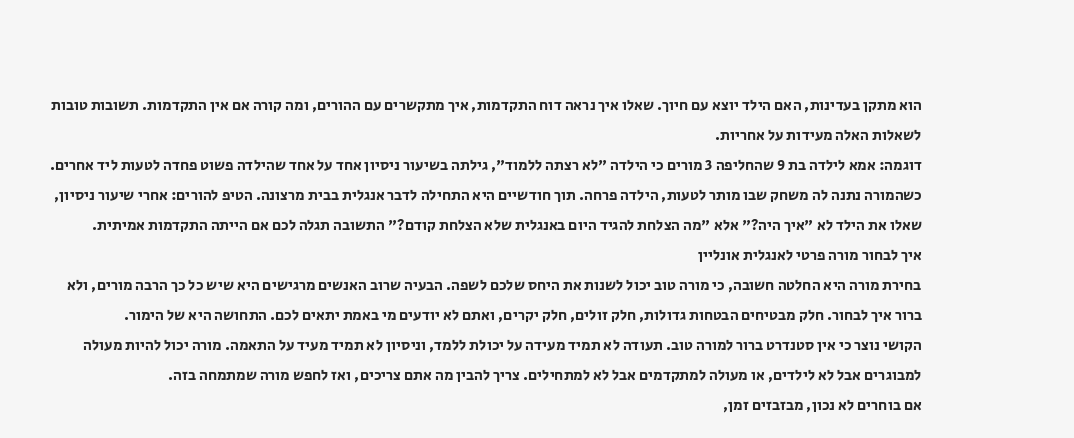הוא מתקן בעדינות, האם הילד יוצא עם חיוך. שאלו איך נראה דוח התקדמות, איך מתקשרים עם ההורים, ומה קורה אם אין התקדמות. תשובות טובות לשאלות האלה מעידות על אחריות.
דוגמה: אמא לילדה בת 9 שהחליפה 3 מורים כי הילדה "לא רצתה ללמוד", גילתה בשיעור ניסיון אחד על אחד שהילדה פשוט פחדה לטעות ליד אחרים. כשהמורה נתנה לה משחק שבו מותר לטעות, הילדה פרחה. תוך חודשיים היא התחילה לדבר אנגלית בבית מרצונה. הטיפ להורים: אחרי שיעור ניסיון, שאלו את הילד לא "איך היה?" אלא "מה הצלחת להגיד היום באנגלית שלא הצלחת קודם?" התשובה תגלה לכם אם הייתה התקדמות אמיתית.
איך לבחור מורה פרטי לאנגלית אונליין
בחירת מורה היא החלטה חשובה, כי מורה טוב יכול לשנות את היחס שלכם לשפה. הבעיה שרוב האנשים מרגישים היא שיש כל כך הרבה מורים, ולא ברור איך לבחור. חלק מבטיחים הבטחות גדולות, חלק זולים, חלק יקרים, ואתם לא יודעים מי באמת יתאים לכם. התחושה היא של הימור.
הקושי נוצר כי אין סטנדרט ברור למורה טוב. תעודה לא תמיד מעידה על יכולת ללמד, וניסיון לא תמיד מעיד על התאמה. מורה יכול להיות מעולה למבוגרים אבל לא לילדים, או מעולה למתקדמים אבל לא למתחילים. צריך להבין מה אתם צריכים, ואז לחפש מורה שמתמחה בזה.
אם בוחרים לא נכון, מבזבזים זמן,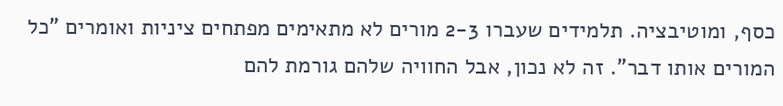כסף, ומוטיבציה. תלמידים שעברו 2-3 מורים לא מתאימים מפתחים ציניות ואומרים "כל המורים אותו דבר". זה לא נכון, אבל החוויה שלהם גורמת להם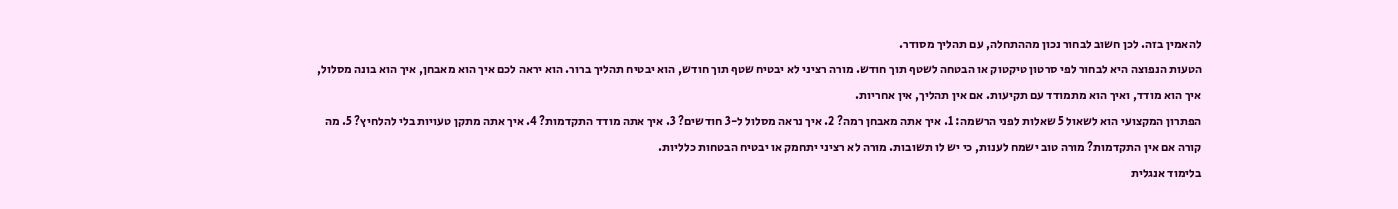להאמין בזה. לכן חשוב לבחור נכון מההתחלה, עם תהליך מסודר.
הטעות הנפוצה היא לבחור לפי סרטון טיקטוק או הבטחה לשטף תוך חודש. מורה רציני לא יבטיח שטף תוך חודש, הוא יבטיח תהליך ברור. הוא יראה לכם איך הוא מאבחן, איך הוא בונה מסלול, איך הוא מודד, ואיך הוא מתמודד עם תקיעות. אם אין תהליך, אין אחריות.
הפתרון המקצועי הוא לשאול 5 שאלות לפני הרשמה: 1. איך אתה מאבחן רמה? 2. איך נראה מסלול ל-3 חודשים? 3. איך אתה מודד התקדמות? 4. איך אתה מתקן טעויות בלי להלחיץ? 5. מה קורה אם אין התקדמות? מורה טוב ישמח לענות, כי יש לו תשובות. מורה לא רציני יתחמק או יבטיח הבטחות כלליות.
בלימוד אנגלית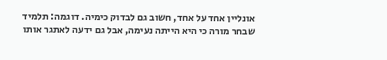אונליין אחד על אחד, חשוב גם לבדוק כימיה. דוגמה: תלמיד שבחר מורה כי היא הייתה נעימה, אבל גם ידעה לאתגר אותו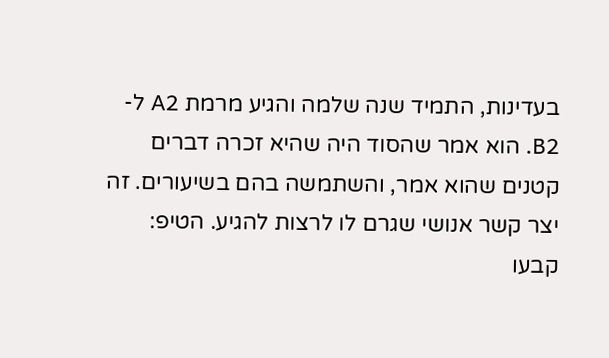בעדינות, התמיד שנה שלמה והגיע מרמת A2 ל-B2. הוא אמר שהסוד היה שהיא זכרה דברים קטנים שהוא אמר, והשתמשה בהם בשיעורים. זה יצר קשר אנושי שגרם לו לרצות להגיע. הטיפ: קבעו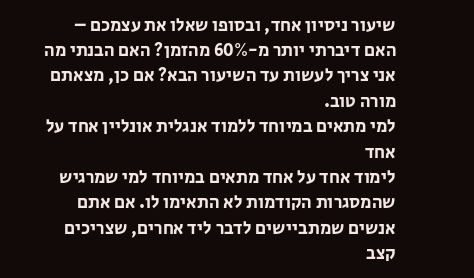שיעור ניסיון אחד, ובסופו שאלו את עצמכם – האם דיברתי יותר מ-60% מהזמן? האם הבנתי מה אני צריך לעשות עד השיעור הבא? אם כן, מצאתם מורה טוב.
למי מתאים במיוחד ללמוד אנגלית אונליין אחד על אחד
לימוד אחד על אחד מתאים במיוחד למי שמרגיש שהמסגרות הקודמות לא התאימו לו. אם אתם אנשים שמתביישים לדבר ליד אחרים, שצריכים קצב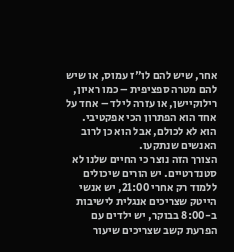אחר, שיש להם לו"ז עמוס, או שיש להם מטרה ספציפית – כמו ראיון, רילוקיישן, או עזרה לילד – אחד על אחד הוא הפתרון הכי אפקטיבי. הוא לא לכולם, אבל הוא כן לרוב האנשים שנתקעו.
הצורך הזה נוצר כי החיים שלנו לא סטנדרטיים. יש הורים שיכולים ללמוד רק אחרי 21:00, יש אנשי הייטק שצריכים אנגלית לישיבות ב-8:00 בבוקר, יש ילדים עם הפרעת קשב שצריכים שיעור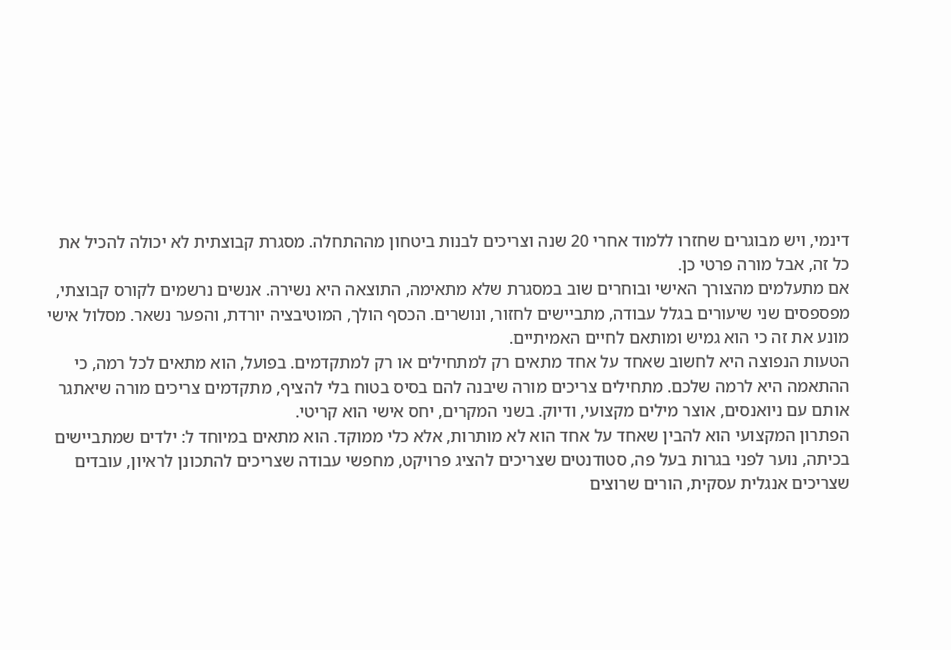דינמי, ויש מבוגרים שחזרו ללמוד אחרי 20 שנה וצריכים לבנות ביטחון מההתחלה. מסגרת קבוצתית לא יכולה להכיל את כל זה, אבל מורה פרטי כן.
אם מתעלמים מהצורך האישי ובוחרים שוב במסגרת שלא מתאימה, התוצאה היא נשירה. אנשים נרשמים לקורס קבוצתי, מפספסים שני שיעורים בגלל עבודה, מתביישים לחזור, ונושרים. הכסף הולך, המוטיבציה יורדת, והפער נשאר. מסלול אישי מונע את זה כי הוא גמיש ומותאם לחיים האמיתיים.
הטעות הנפוצה היא לחשוב שאחד על אחד מתאים רק למתחילים או רק למתקדמים. בפועל, הוא מתאים לכל רמה, כי ההתאמה היא לרמה שלכם. מתחילים צריכים מורה שיבנה להם בסיס בטוח בלי להציף, מתקדמים צריכים מורה שיאתגר אותם עם ניואנסים, אוצר מילים מקצועי, ודיוק. בשני המקרים, יחס אישי הוא קריטי.
הפתרון המקצועי הוא להבין שאחד על אחד הוא לא מותרות, אלא כלי ממוקד. הוא מתאים במיוחד ל: ילדים שמתביישים בכיתה, נוער לפני בגרות בעל פה, סטודנטים שצריכים להציג פרויקט, מחפשי עבודה שצריכים להתכונן לראיון, עובדים שצריכים אנגלית עסקית, הורים שרוצים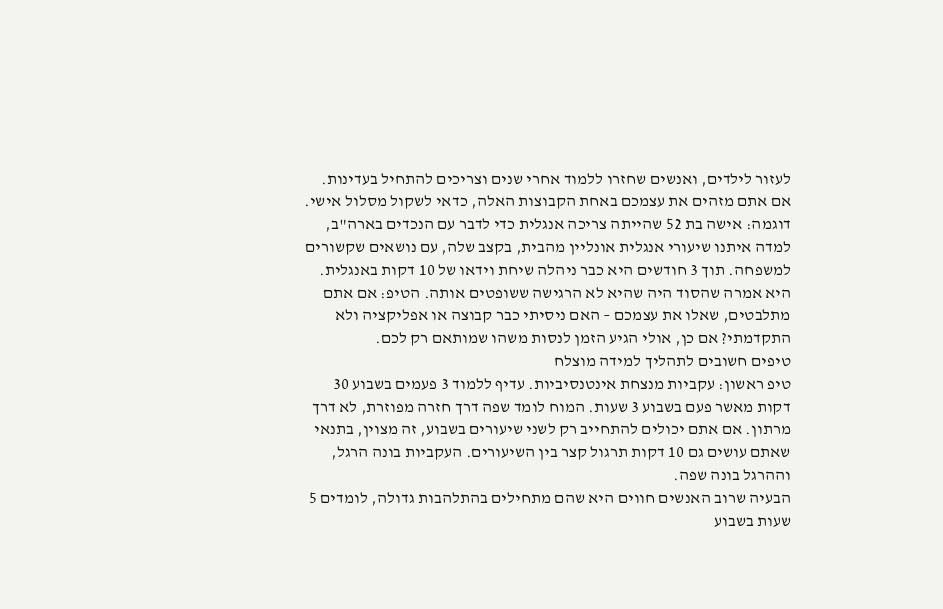לעזור לילדים, ואנשים שחזרו ללמוד אחרי שנים וצריכים להתחיל בעדינות. אם אתם מזהים את עצמכם באחת הקבוצות האלה, כדאי לשקול מסלול אישי.
דוגמה: אישה בת 52 שהייתה צריכה אנגלית כדי לדבר עם הנכדים בארה"ב, למדה איתנו שיעורי אנגלית אונליין מהבית, בקצב שלה, עם נושאים שקשורים למשפחה. תוך 3 חודשים היא כבר ניהלה שיחת וידאו של 10 דקות באנגלית. היא אמרה שהסוד היה שהיא לא הרגישה ששופטים אותה. הטיפ: אם אתם מתלבטים, שאלו את עצמכם – האם ניסיתי כבר קבוצה או אפליקציה ולא התקדמתי? אם כן, אולי הגיע הזמן לנסות משהו שמותאם רק לכם.
טיפים חשובים לתהליך למידה מוצלח
טיפ ראשון: עקביות מנצחת אינטנסיביות. עדיף ללמוד 3 פעמים בשבוע 30 דקות מאשר פעם בשבוע 3 שעות. המוח לומד שפה דרך חזרה מפוזרת, לא דרך מרתון. אם אתם יכולים להתחייב רק לשני שיעורים בשבוע, זה מצוין, בתנאי שאתם עושים גם 10 דקות תרגול קצר בין השיעורים. העקביות בונה הרגל, וההרגל בונה שפה.
הבעיה שרוב האנשים חווים היא שהם מתחילים בהתלהבות גדולה, לומדים 5 שעות בשבוע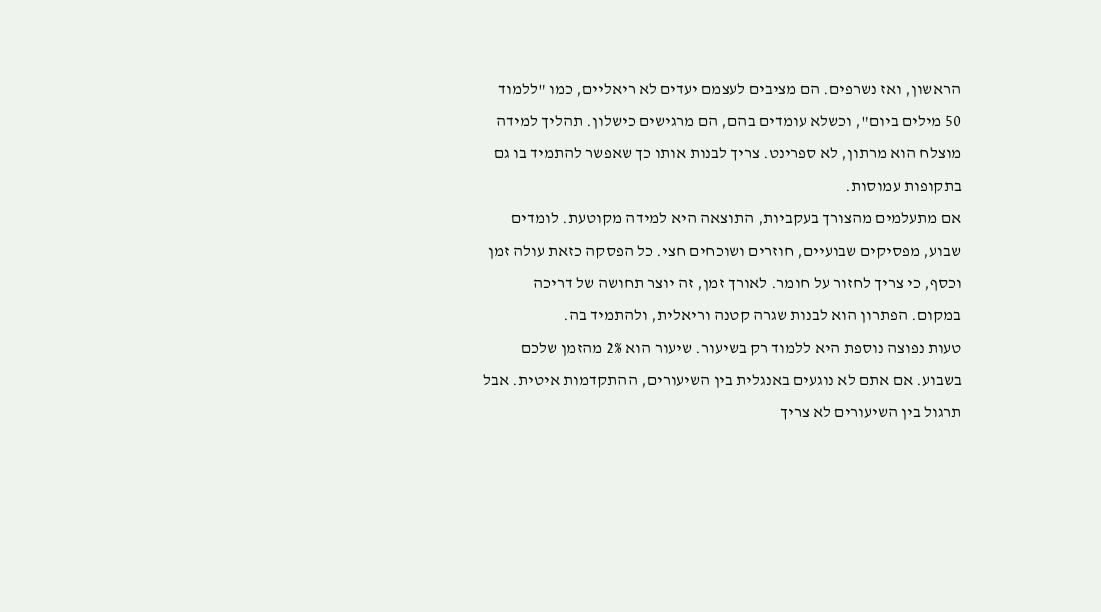הראשון, ואז נשרפים. הם מציבים לעצמם יעדים לא ריאליים, כמו "ללמוד 50 מילים ביום", וכשלא עומדים בהם, הם מרגישים כישלון. תהליך למידה מוצלח הוא מרתון, לא ספרינט. צריך לבנות אותו כך שאפשר להתמיד בו גם בתקופות עמוסות.
אם מתעלמים מהצורך בעקביות, התוצאה היא למידה מקוטעת. לומדים שבוע, מפסיקים שבועיים, חוזרים ושוכחים חצי. כל הפסקה כזאת עולה זמן וכסף, כי צריך לחזור על חומר. לאורך זמן, זה יוצר תחושה של דריכה במקום. הפתרון הוא לבנות שגרה קטנה וריאלית, ולהתמיד בה.
טעות נפוצה נוספת היא ללמוד רק בשיעור. שיעור הוא 2% מהזמן שלכם בשבוע. אם אתם לא נוגעים באנגלית בין השיעורים, ההתקדמות איטית. אבל תרגול בין השיעורים לא צריך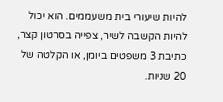להיות שיעורי בית משעממים. הוא יכול להיות הקשבה לשיר, צפייה בסרטון קצר, כתיבת 3 משפטים ביומן, או הקלטה של 20 שניות.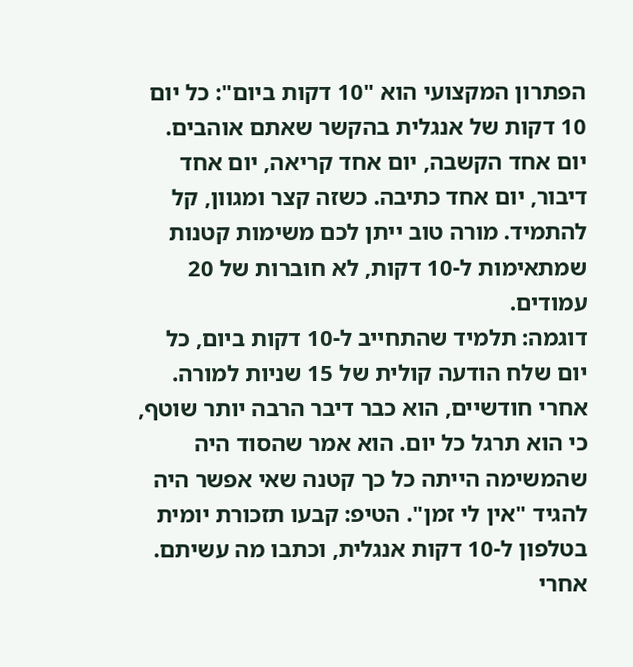הפתרון המקצועי הוא "10 דקות ביום": כל יום 10 דקות של אנגלית בהקשר שאתם אוהבים. יום אחד הקשבה, יום אחד קריאה, יום אחד דיבור, יום אחד כתיבה. כשזה קצר ומגוון, קל להתמיד. מורה טוב ייתן לכם משימות קטנות שמתאימות ל-10 דקות, לא חוברות של 20 עמודים.
דוגמה: תלמיד שהתחייב ל-10 דקות ביום, כל יום שלח הודעה קולית של 15 שניות למורה. אחרי חודשיים, הוא כבר דיבר הרבה יותר שוטף, כי הוא תרגל כל יום. הוא אמר שהסוד היה שהמשימה הייתה כל כך קטנה שאי אפשר היה להגיד "אין לי זמן". הטיפ: קבעו תזכורת יומית בטלפון ל-10 דקות אנגלית, וכתבו מה עשיתם. אחרי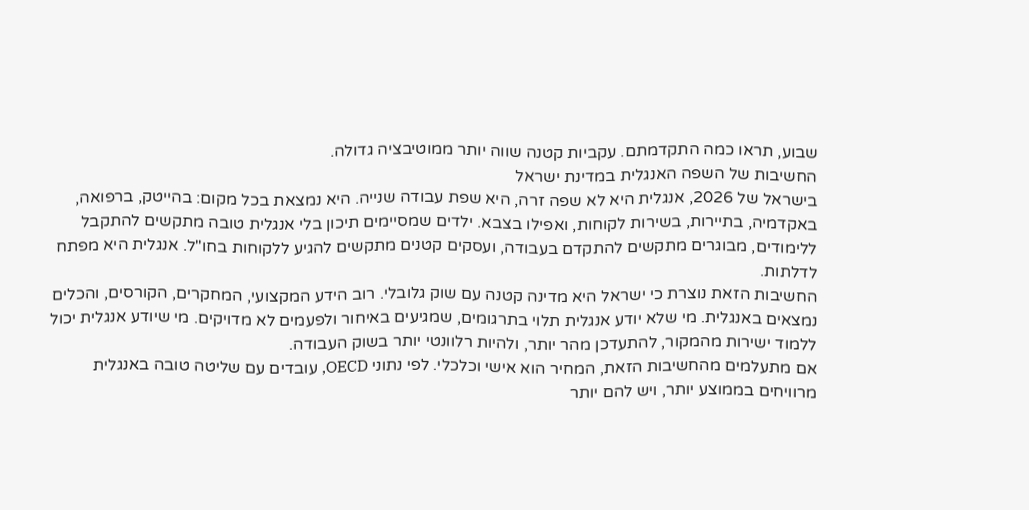שבוע, תראו כמה התקדמתם. עקביות קטנה שווה יותר ממוטיבציה גדולה.
החשיבות של השפה האנגלית במדינת ישראל
בישראל של 2026, אנגלית היא לא שפה זרה, היא שפת עבודה שנייה. היא נמצאת בכל מקום: בהייטק, ברפואה, באקדמיה, בתיירות, בשירות לקוחות, ואפילו בצבא. ילדים שמסיימים תיכון בלי אנגלית טובה מתקשים להתקבל ללימודים, מבוגרים מתקשים להתקדם בעבודה, ועסקים קטנים מתקשים להגיע ללקוחות בחו"ל. אנגלית היא מפתח לדלתות.
החשיבות הזאת נוצרת כי ישראל היא מדינה קטנה עם שוק גלובלי. רוב הידע המקצועי, המחקרים, הקורסים, והכלים נמצאים באנגלית. מי שלא יודע אנגלית תלוי בתרגומים, שמגיעים באיחור ולפעמים לא מדויקים. מי שיודע אנגלית יכול ללמוד ישירות מהמקור, להתעדכן מהר יותר, ולהיות רלוונטי יותר בשוק העבודה.
אם מתעלמים מהחשיבות הזאת, המחיר הוא אישי וכלכלי. לפי נתוני OECD, עובדים עם שליטה טובה באנגלית מרוויחים בממוצע יותר, ויש להם יותר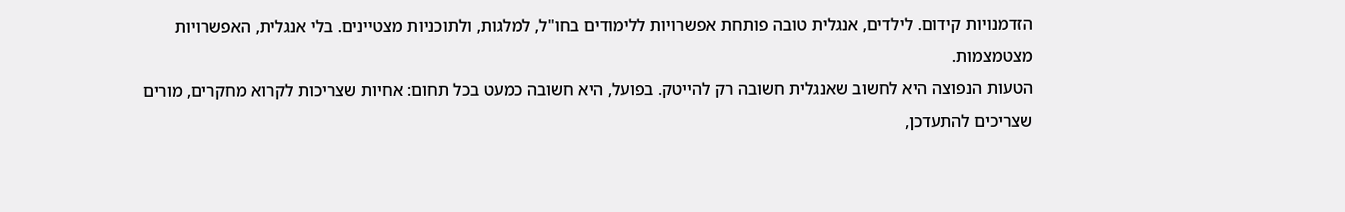הזדמנויות קידום. לילדים, אנגלית טובה פותחת אפשרויות ללימודים בחו"ל, למלגות, ולתוכניות מצטיינים. בלי אנגלית, האפשרויות מצטמצמות.
הטעות הנפוצה היא לחשוב שאנגלית חשובה רק להייטק. בפועל, היא חשובה כמעט בכל תחום: אחיות שצריכות לקרוא מחקרים, מורים שצריכים להתעדכן,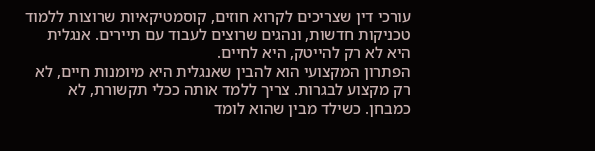עורכי דין שצריכים לקרוא חוזים, קוסמטיקאיות שרוצות ללמוד טכניקות חדשות, ונהגים שרוצים לעבוד עם תיירים. אנגלית היא לא רק להייטק, היא לחיים.
הפתרון המקצועי הוא להבין שאנגלית היא מיומנות חיים, לא רק מקצוע לבגרות. צריך ללמד אותה ככלי תקשורת, לא כמבחן. כשילד מבין שהוא לומד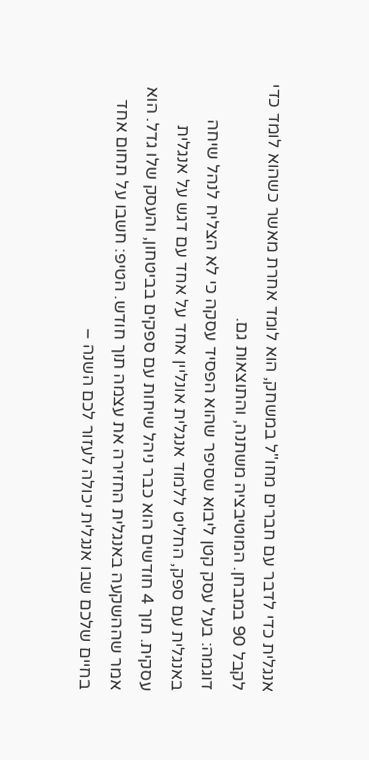אנגלית כדי לדבר עם חברים מחו"ל במשחק, הוא לומד אחרת מאשר כשהוא לומד כדי לקבל 90 במבחן. המוטיבציה משתנה, והתוצאות גם.
דוגמה: בעל עסק קטן ליבוא שסיפר שהוא הפסיד עסקה כי לא הצליח לנהל שיחה באנגלית עם ספק, החליט ללמוד אנגלית אונליין אחד על אחד עם דגש על אנגלית עסקית. תוך 4 חודשים הוא כבר ניהל שיחות עם ספקים בביטחון, והעסק שלו גדל. הוא אמר שההשקעה באנגלית החזירה את עצמה תוך חודש. הטיפ: חשבו על תחום אחד בחיים שלכם שבו אנגלית יכולה לעזור לכם השנה –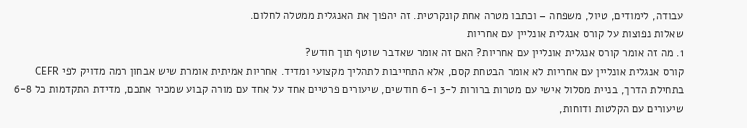עבודה, לימודים, טיול, משפחה – וכתבו מטרה אחת קונקרטית. זה יהפוך את האנגלית ממטלה לחלום.
שאלות נפוצות על קורס אנגלית אונליין עם אחריות
1. מה זה אומר קורס אנגלית אונליין עם אחריות? האם זה אומר שאדבר שוטף תוך חודש?
קורס אנגלית אונליין עם אחריות לא אומר הבטחת קסם, אלא התחייבות לתהליך מקצועי ומדיד. אחריות אמיתית אומרת שיש אבחון רמה מדויק לפי CEFR בתחילת הדרך, בניית מסלול אישי עם מטרות ברורות ל-3 ו-6 חודשים, שיעורים פרטיים אחד על אחד עם מורה קבוע שמכיר אתכם, מדידת התקדמות כל 6-8 שיעורים עם הקלטות ודוחות,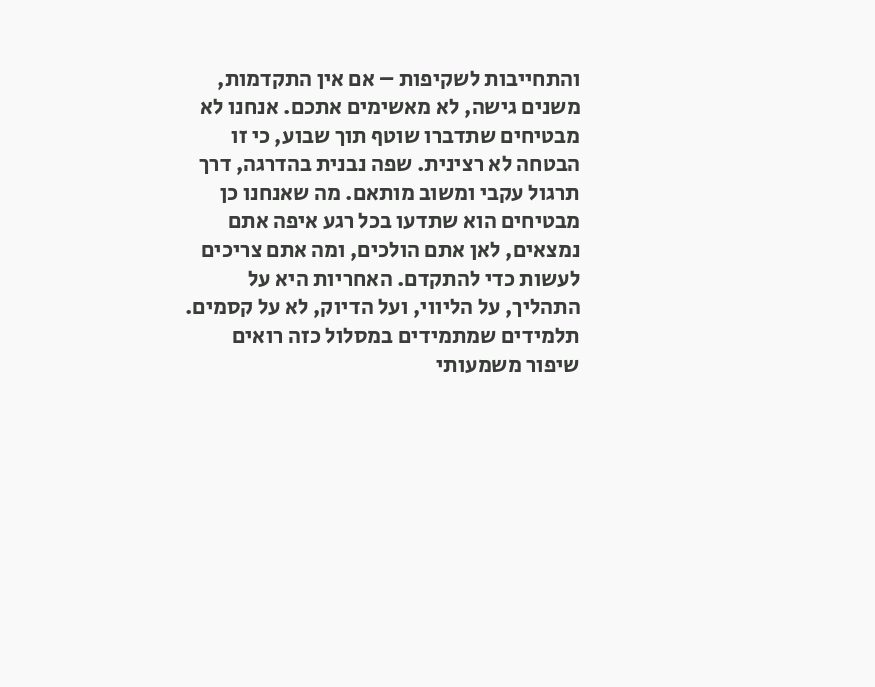והתחייבות לשקיפות – אם אין התקדמות, משנים גישה, לא מאשימים אתכם. אנחנו לא מבטיחים שתדברו שוטף תוך שבוע, כי זו הבטחה לא רצינית. שפה נבנית בהדרגה, דרך תרגול עקבי ומשוב מותאם. מה שאנחנו כן מבטיחים הוא שתדעו בכל רגע איפה אתם נמצאים, לאן אתם הולכים, ומה אתם צריכים לעשות כדי להתקדם. האחריות היא על התהליך, על הליווי, ועל הדיוק, לא על קסמים. תלמידים שמתמידים במסלול כזה רואים שיפור משמעותי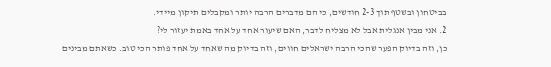בביטחון ובשטף תוך 2-3 חודשים, כי הם מדברים הרבה יותר ומקבלים תיקון מיידי.
2. אני מבין אנגלית אבל לא מצליח לדבר, האם שיעור אחד על אחד באמת יעזור לי?
כן, וזה בדיוק הפער שהכי הרבה ישראלים חווים, וזה בדיוק מה שאחד על אחד פותר הכי טוב. כשאתם מבינים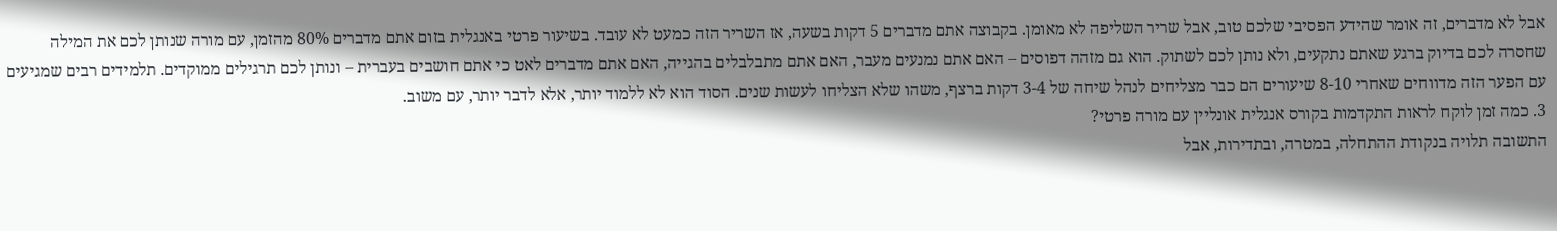אבל לא מדברים, זה אומר שהידע הפסיבי שלכם טוב, אבל שריר השליפה לא מאומן. בקבוצה אתם מדברים 5 דקות בשעה, אז השריר הזה כמעט לא עובד. בשיעור פרטי באנגלית בזום אתם מדברים 80% מהזמן, עם מורה שנותן לכם את המילה שחסרה לכם בדיוק ברגע שאתם נתקעים, ולא נותן לכם לשתוק. הוא גם מזהה דפוסים – האם אתם נמנעים מעבר, האם אתם מתבלבלים בהגייה, האם אתם מדברים לאט כי אתם חושבים בעברית – ונותן לכם תרגילים ממוקדים. תלמידים רבים שמגיעים עם הפער הזה מדווחים שאחרי 8-10 שיעורים הם כבר מצליחים לנהל שיחה של 3-4 דקות ברצף, משהו שלא הצליחו לעשות שנים. הסוד הוא לא ללמוד יותר, אלא לדבר יותר, עם משוב.
3. כמה זמן לוקח לראות התקדמות בקורס אנגלית אונליין עם מורה פרטי?
התשובה תלויה בנקודת ההתחלה, במטרה, ובתדירות, אבל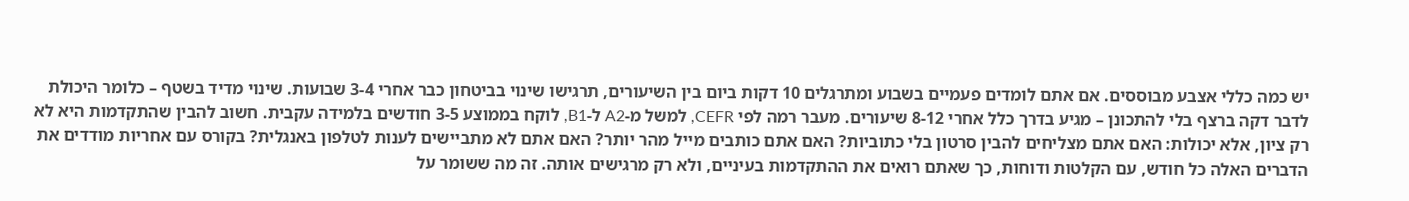יש כמה כללי אצבע מבוססים. אם אתם לומדים פעמיים בשבוע ומתרגלים 10 דקות ביום בין השיעורים, תרגישו שינוי בביטחון כבר אחרי 3-4 שבועות. שינוי מדיד בשטף – כלומר היכולת לדבר דקה ברצף בלי להתכונן – מגיע בדרך כלל אחרי 8-12 שיעורים. מעבר רמה לפי CEFR, למשל מ-A2 ל-B1, לוקח בממוצע 3-5 חודשים בלמידה עקבית. חשוב להבין שהתקדמות היא לא רק ציון, אלא יכולות: האם אתם מצליחים להבין סרטון בלי כתוביות? האם אתם כותבים מייל מהר יותר? האם אתם לא מתביישים לענות לטלפון באנגלית? בקורס עם אחריות מודדים את הדברים האלה כל חודש, עם הקלטות ודוחות, כך שאתם רואים את ההתקדמות בעיניים, ולא רק מרגישים אותה. זה מה ששומר על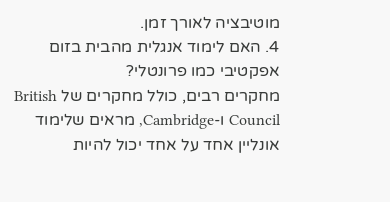מוטיבציה לאורך זמן.
4. האם לימוד אנגלית מהבית בזום אפקטיבי כמו פרונטלי?
מחקרים רבים, כולל מחקרים של British Council ו-Cambridge, מראים שלימוד אונליין אחד על אחד יכול להיות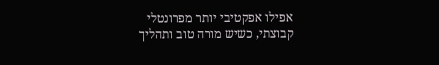אפילו אפקטיבי יותר מפרונטלי קבוצתי, כשיש מורה טוב ותהליך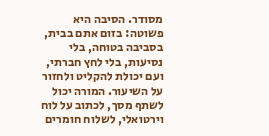מסודר. הסיבה היא פשוטה: בזום אתם בבית, בסביבה בטוחה, בלי נסיעות, בלי לחץ חברתי, ועם יכולת להקליט ולחזור על השיעור. המורה יכול לשתף מסך, לכתוב על לוח וירטואלי, לשלוח חומרים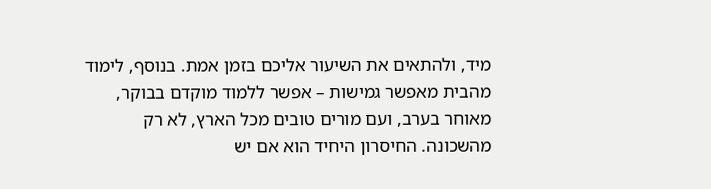מיד, ולהתאים את השיעור אליכם בזמן אמת. בנוסף, לימוד מהבית מאפשר גמישות – אפשר ללמוד מוקדם בבוקר, מאוחר בערב, ועם מורים טובים מכל הארץ, לא רק מהשכונה. החיסרון היחיד הוא אם יש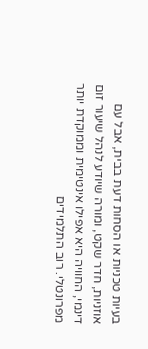בעיות טכניות או הסחות דעת בבית, אבל עם אוזניות, חדר שקט, ומורה שיודע לנהל שיעור זום דינמי, החוויה היא אפילו אינטימית וממוקדת יותר מפרונטלי. רוב התלמידים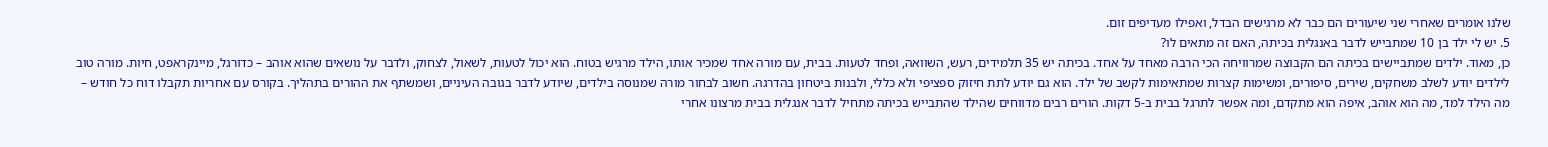שלנו אומרים שאחרי שני שיעורים הם כבר לא מרגישים הבדל, ואפילו מעדיפים זום.
5. יש לי ילד בן 10 שמתבייש לדבר באנגלית בכיתה, האם זה מתאים לו?
כן, מאוד. ילדים שמתביישים בכיתה הם הקבוצה שמרוויחה הכי הרבה מאחד על אחד. בכיתה יש 35 תלמידים, רעש, השוואה, ופחד לטעות. בבית, עם מורה אחד שמכיר אותו, הילד מרגיש בטוח. הוא יכול לטעות, לשאול, לצחוק, ולדבר על נושאים שהוא אוהב – כדורגל, מיינקראפט, חיות. מורה טוב לילדים יודע לשלב משחקים, שירים, סיפורים, ומשימות קצרות שמתאימות לקשב של ילד. הוא גם יודע לתת חיזוק ספציפי ולא כללי, ולבנות ביטחון בהדרגה. חשוב לבחור מורה שמנוסה בילדים, שיודע לדבר בגובה העיניים, ושמשתף את ההורים בתהליך. בקורס עם אחריות תקבלו דוח כל חודש – מה הילד למד, מה הוא אוהב, איפה הוא מתקדם, ומה אפשר לתרגל בבית ב-5 דקות. הורים רבים מדווחים שהילד שהתבייש בכיתה מתחיל לדבר אנגלית בבית מרצונו אחרי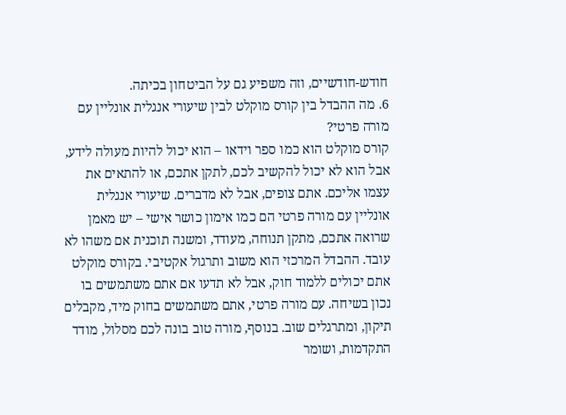חודש-חודשיים, וזה משפיע גם על הביטחון בכיתה.
6. מה ההבדל בין קורס מוקלט לבין שיעורי אנגלית אונליין עם מורה פרטי?
קורס מוקלט הוא כמו ספר וידאו – הוא יכול להיות מעולה לידע, אבל הוא לא יכול להקשיב לכם, לתקן אתכם, או להתאים את עצמו אליכם. אתם צופים, אבל לא מדברים. שיעורי אנגלית אונליין עם מורה פרטי הם כמו אימון כושר אישי – יש מאמן שרואה אתכם, מתקן תנוחה, מעודד, ומשנה תוכנית אם משהו לא עובד. ההבדל המרכזי הוא משוב ותרגול אקטיבי. בקורס מוקלט אתם יכולים ללמוד חוק, אבל לא תדעו אם אתם משתמשים בו נכון בשיחה. עם מורה פרטי, אתם משתמשים בחוק מיד, מקבלים תיקון, ומתרגלים שוב. בנוסף, מורה טוב בונה לכם מסלול, מודד התקדמות, ושומר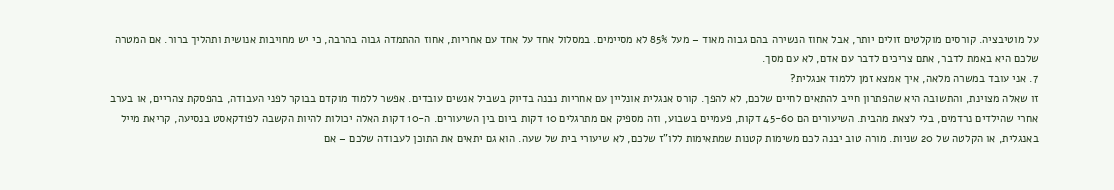על מוטיבציה. קורסים מוקלטים זולים יותר, אבל אחוז הנשירה בהם גבוה מאוד – מעל 85% לא מסיימים. במסלול אחד על אחד עם אחריות, אחוז ההתמדה גבוה בהרבה, כי יש מחויבות אנושית ותהליך ברור. אם המטרה שלכם היא באמת לדבר, אתם צריכים לדבר עם אדם, לא עם מסך.
7. אני עובד במשרה מלאה, איך אמצא זמן ללמוד אנגלית?
זו שאלה מצוינת, והתשובה היא שהפתרון חייב להתאים לחיים שלכם, לא להפך. קורס אנגלית אונליין עם אחריות נבנה בדיוק בשביל אנשים עובדים. אפשר ללמוד מוקדם בבוקר לפני העבודה, בהפסקת צהריים, או בערב אחרי שהילדים נרדמים, בלי לצאת מהבית. השיעורים הם 45-60 דקות, פעמיים בשבוע, וזה מספיק אם מתרגלים 10 דקות ביום בין השיעורים. ה-10 דקות האלה יכולות להיות הקשבה לפודקאסט בנסיעה, קריאת מייל באנגלית, או הקלטה של 20 שניות. מורה טוב יבנה לכם משימות קטנות שמתאימות ללו"ז שלכם, לא שיעורי בית של שעה. הוא גם יתאים את התוכן לעבודה שלכם – אם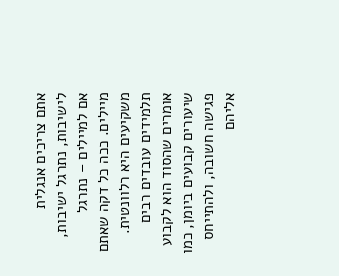אתם צריכים אנגלית לישיבות, נתרגל ישיבות, אם למיילים – נתרגל מיילים. ככה כל דקה שאתם משקיעים היא רלוונטית. תלמידים עובדים רבים אומרים שהסוד הוא לקבוע שיעורים קבועים ביומן, כמו פגישה חשובה, ולהתייחס אליהם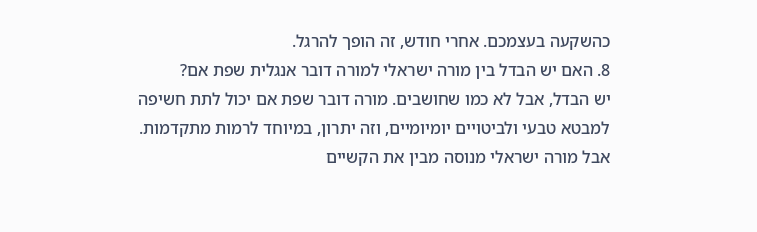כהשקעה בעצמכם. אחרי חודש, זה הופך להרגל.
8. האם יש הבדל בין מורה ישראלי למורה דובר אנגלית שפת אם?
יש הבדל, אבל לא כמו שחושבים. מורה דובר שפת אם יכול לתת חשיפה למבטא טבעי ולביטויים יומיומיים, וזה יתרון, במיוחד לרמות מתקדמות. אבל מורה ישראלי מנוסה מבין את הקשיים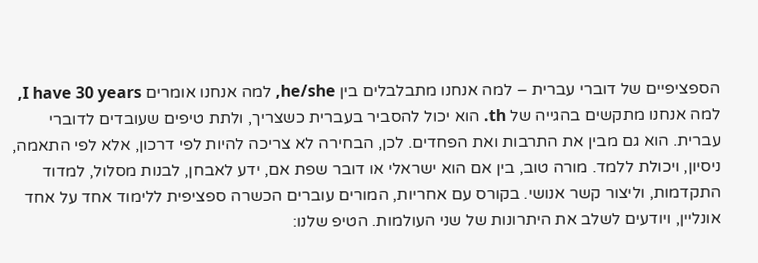הספציפיים של דוברי עברית – למה אנחנו מתבלבלים בין he/she, למה אנחנו אומרים I have 30 years, למה אנחנו מתקשים בהגייה של th. הוא יכול להסביר בעברית כשצריך, ולתת טיפים שעובדים לדוברי עברית. הוא גם מבין את התרבות ואת הפחדים. לכן, הבחירה לא צריכה להיות לפי דרכון, אלא לפי התאמה, ניסיון, ויכולת ללמד. מורה טוב, בין אם הוא ישראלי או דובר שפת אם, ידע לאבחן, לבנות מסלול, למדוד התקדמות, וליצור קשר אנושי. בקורס עם אחריות, המורים עוברים הכשרה ספציפית ללימוד אחד על אחד אונליין, ויודעים לשלב את היתרונות של שני העולמות. הטיפ שלנו: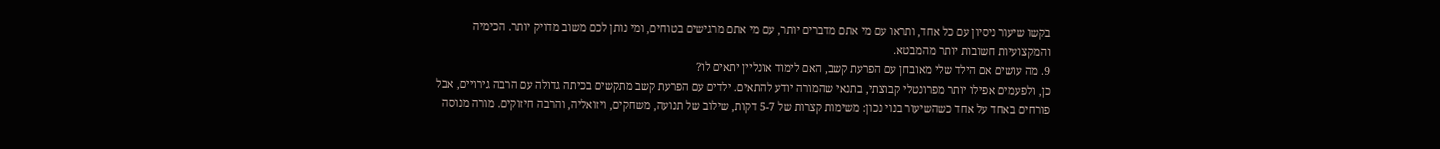בקשו שיעור ניסיון עם כל אחד, ותראו עם מי אתם מדברים יותר, עם מי אתם מרגישים בטוחים, ומי נותן לכם משוב מדויק יותר. הכימיה והמקצועיות חשובות יותר מהמבטא.
9. מה עושים אם הילד שלי מאובחן עם הפרעת קשב, האם לימוד אונליין יתאים לו?
כן, ולפעמים אפילו יותר מפרונטלי קבוצתי, בתנאי שהמורה יודע להתאים. ילדים עם הפרעת קשב מתקשים בכיתה גדולה עם הרבה גירויים, אבל פורחים באחד על אחד כשהשיעור בנוי נכון: משימות קצרות של 5-7 דקות, שילוב של תנועה, משחקים, ויזואליה, והרבה חיזוקים. מורה מנוסה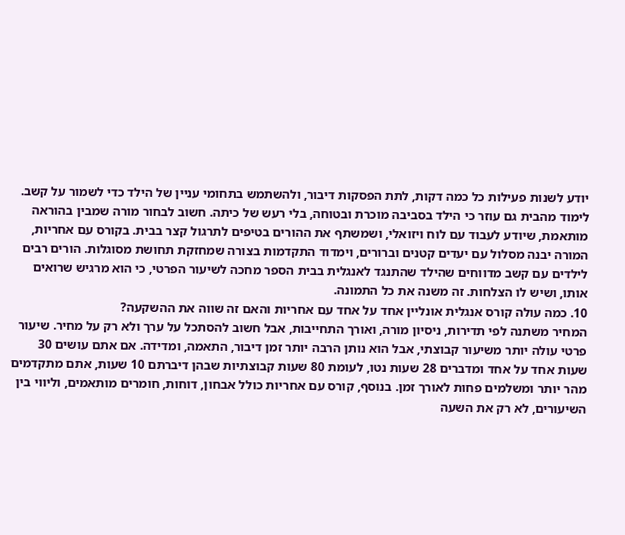יודע לשנות פעילות כל כמה דקות, לתת הפסקות דיבור, ולהשתמש בתחומי עניין של הילד כדי לשמור על קשב. לימוד מהבית גם עוזר כי הילד בסביבה מוכרת ובטוחה, בלי רעש של כיתה. חשוב לבחור מורה שמבין בהוראה מותאמת, שיודע לעבוד עם לוח ויזואלי, ושמשתף את ההורים בטיפים לתרגול קצר בבית. בקורס עם אחריות, המורה יבנה מסלול עם יעדים קטנים וברורים, וימדוד התקדמות בצורה שמחזקת תחושת מסוגלות. הורים רבים לילדים עם קשב מדווחים שהילד שהתנגד לאנגלית בבית הספר מחכה לשיעור הפרטי, כי הוא מרגיש שרואים אותו, ושיש לו הצלחות. זה משנה את כל התמונה.
10. כמה עולה קורס אנגלית אונליין אחד על אחד עם אחריות והאם זה שווה את ההשקעה?
המחיר משתנה לפי תדירות, ניסיון מורה, ואורך התחייבות, אבל חשוב להסתכל על ערך ולא רק על מחיר. שיעור פרטי עולה יותר משיעור קבוצתי, אבל הוא נותן הרבה יותר זמן דיבור, התאמה, ומדידה. אם אתם עושים 30 שעות אחד על אחד ומדברים 28 שעות נטו, לעומת 80 שעות קבוצתיות שבהן דיברתם 10 שעות, אתם מתקדמים מהר יותר ומשלמים פחות לאורך זמן. בנוסף, קורס עם אחריות כולל אבחון, דוחות, חומרים מותאמים, וליווי בין השיעורים, לא רק את השעה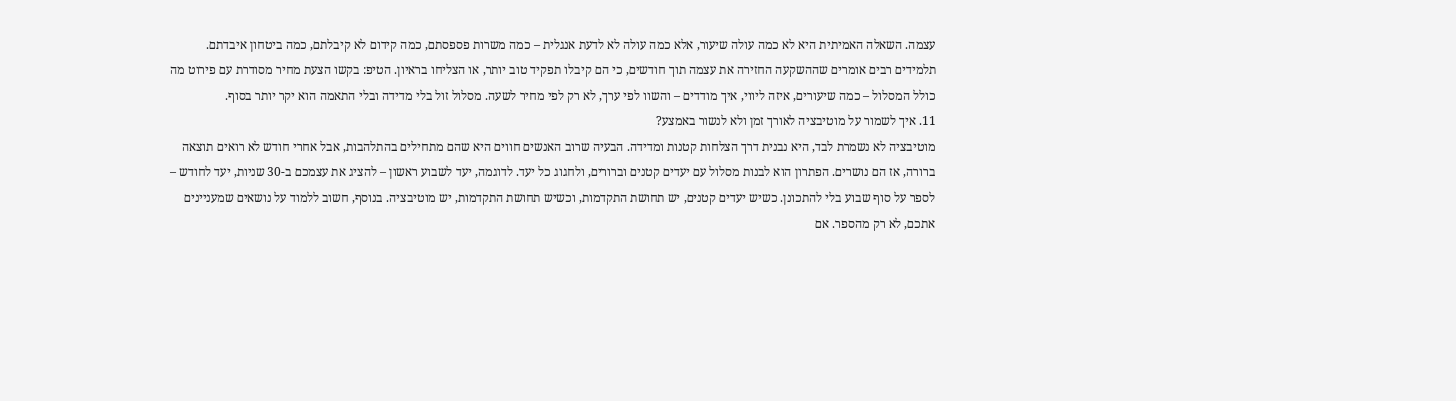עצמה. השאלה האמיתית היא לא כמה עולה שיעור, אלא כמה עולה לא לדעת אנגלית – כמה משרות פספסתם, כמה קידום לא קיבלתם, כמה ביטחון איבדתם. תלמידים רבים אומרים שההשקעה החזירה את עצמה תוך חודשים, כי הם קיבלו תפקיד טוב יותר, או הצליחו בראיון. הטיפ: בקשו הצעת מחיר מסודרת עם פירוט מה כולל המסלול – כמה שיעורים, איזה ליווי, איך מודדים – והשוו לפי ערך, לא רק לפי מחיר לשעה. מסלול זול בלי מדידה ובלי התאמה הוא יקר יותר בסוף.
11. איך לשמור על מוטיבציה לאורך זמן ולא לנשור באמצע?
מוטיבציה לא נשמרת לבד, היא נבנית דרך הצלחות קטנות ומדידה. הבעיה שרוב האנשים חווים היא שהם מתחילים בהתלהבות, אבל אחרי חודש לא רואים תוצאה ברורה, אז הם נושרים. הפתרון הוא לבנות מסלול עם יעדים קטנים וברורים, ולחגוג כל יעד. לדוגמה, יעד לשבוע ראשון – להציג את עצמכם ב-30 שניות, יעד לחודש – לספר על סוף שבוע בלי להתכונן. כשיש יעדים קטנים, יש תחושת התקדמות, וכשיש תחושת התקדמות, יש מוטיבציה. בנוסף, חשוב ללמוד על נושאים שמעניינים אתכם, לא רק מהספר. אם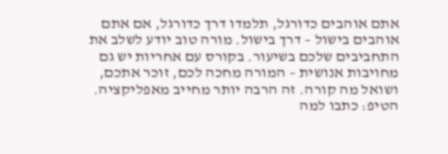אתם אוהבים כדורגל, תלמדו דרך כדורגל, אם אתם אוהבים בישול – דרך בישול. מורה טוב יודע לשלב את התחביבים שלכם בשיעור. בקורס עם אחריות יש גם מחויבות אנושית – המורה מחכה לכם, זוכר אתכם, ושואל מה קורה. זה הרבה יותר מחייב מאפליקציה. הטיפ: כתבו למה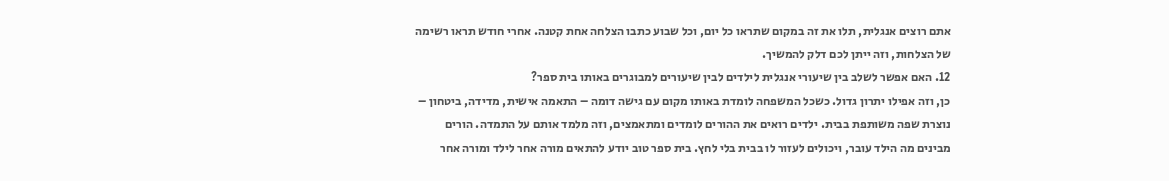אתם רוצים אנגלית, תלו את זה במקום שתראו כל יום, וכל שבוע כתבו הצלחה אחת קטנה. אחרי חודש תראו רשימה של הצלחות, וזה ייתן לכם דלק להמשיך.
12. האם אפשר לשלב בין שיעורי אנגלית לילדים לבין שיעורים למבוגרים באותו בית ספר?
כן, וזה אפילו יתרון גדול. כשכל המשפחה לומדת באותו מקום עם גישה דומה – התאמה אישית, מדידה, ביטחון – נוצרת שפה משותפת בבית. ילדים רואים את ההורים לומדים ומתאמצים, וזה מלמד אותם על התמדה. הורים מבינים מה הילד עובר, ויכולים לעזור לו בבית בלי לחץ. בית ספר טוב יודע להתאים מורה אחר לילד ומורה אחר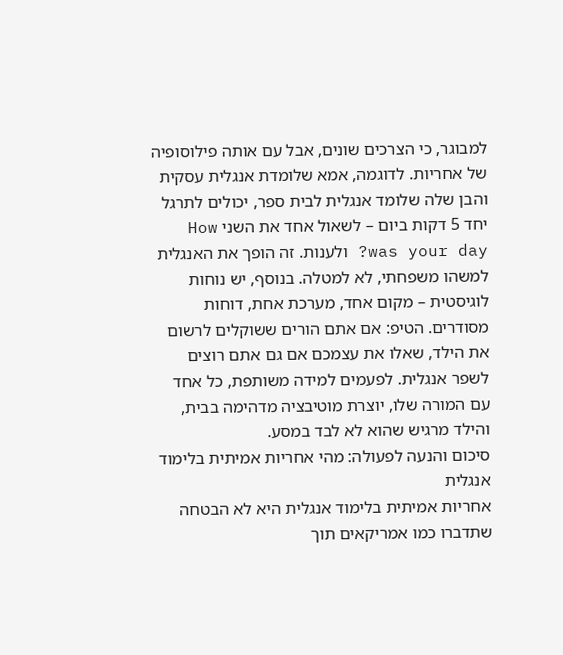למבוגר, כי הצרכים שונים, אבל עם אותה פילוסופיה של אחריות. לדוגמה, אמא שלומדת אנגלית עסקית והבן שלה שלומד אנגלית לבית ספר, יכולים לתרגל יחד 5 דקות ביום – לשאול אחד את השני How was your day? ולענות. זה הופך את האנגלית למשהו משפחתי, לא למטלה. בנוסף, יש נוחות לוגיסטית – מקום אחד, מערכת אחת, דוחות מסודרים. הטיפ: אם אתם הורים ששוקלים לרשום את הילד, שאלו את עצמכם אם גם אתם רוצים לשפר אנגלית. לפעמים למידה משותפת, כל אחד עם המורה שלו, יוצרת מוטיבציה מדהימה בבית, והילד מרגיש שהוא לא לבד במסע.
סיכום והנעה לפעולה: מהי אחריות אמיתית בלימוד אנגלית
אחריות אמיתית בלימוד אנגלית היא לא הבטחה שתדברו כמו אמריקאים תוך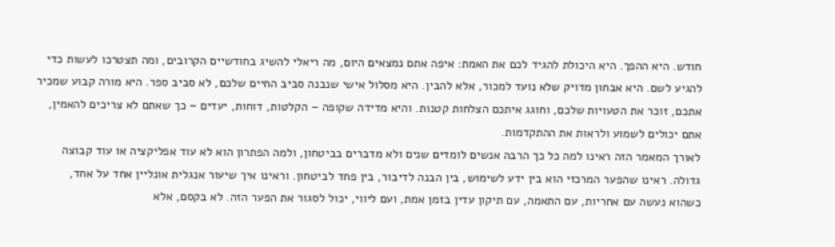חודש. היא ההפך. היא היכולת להגיד לכם את האמת: איפה אתם נמצאים היום, מה ריאלי להשיג בחודשיים הקרובים, ומה תצטרכו לעשות כדי להגיע לשם. היא אבחון מדויק שלא נועד למכור, אלא להבין. היא מסלול אישי שנבנה סביב החיים שלכם, לא סביב ספר. היא מורה קבוע שמכיר אתכם, זוכר את הטעויות שלכם, וחוגג איתכם הצלחות קטנות. והיא מדידה שקופה – הקלטות, דוחות, יעדים – כך שאתם לא צריכים להאמין, אתם יכולים לשמוע ולראות את ההתקדמות.
לאורך המאמר הזה ראינו למה כל כך הרבה אנשים לומדים שנים ולא מדברים בביטחון, ולמה הפתרון הוא לא עוד אפליקציה או עוד קבוצה גדולה. ראינו שהפער המרכזי הוא בין ידע לשימוש, בין הבנה לדיבור, בין פחד לביטחון. וראינו איך שיעור אנגלית אונליין אחד על אחד, כשהוא נעשה עם אחריות, עם התאמה, עם תיקון עדין בזמן אמת, ועם ליווי, יכול לסגור את הפער הזה. לא בקסם, אלא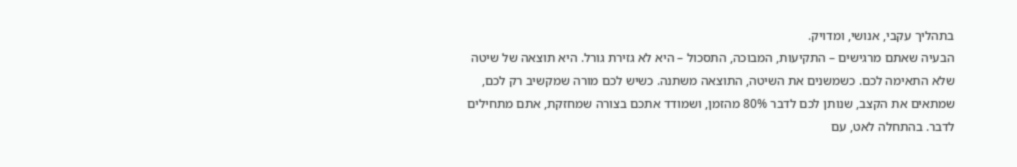בתהליך עקבי, אנושי, ומדויק.
הבעיה שאתם מרגישים – התקיעות, המבוכה, התסכול – היא לא גזירת גורל. היא תוצאה של שיטה שלא התאימה לכם. כשמשנים את השיטה, התוצאה משתנה. כשיש לכם מורה שמקשיב רק לכם, שמתאים את הקצב, שנותן לכם לדבר 80% מהזמן, ושמודד אתכם בצורה שמחזקת, אתם מתחילים לדבר. בהתחלה לאט, עם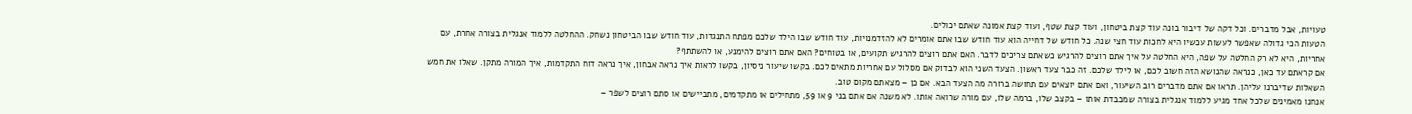טעויות, אבל מדברים. וכל דקה של דיבור בונה עוד קצת ביטחון, ועוד קצת שטף, ועוד קצת אמונה שאתם יכולים.
הטעות הכי גדולה שאפשר לעשות עכשיו היא לחכות עוד חצי שנה. כל חודש של דחייה הוא עוד חודש שבו אתם אומרים לא להזדמנויות, עוד חודש שבו הילד שלכם מפתח התנגדות, עוד חודש שבו הביטחון נשחק. ההחלטה ללמוד אנגלית בצורה אחרת, עם אחריות, היא לא רק החלטה על שפה, היא החלטה על איך אתם רוצים להרגיש כשאתם צריכים לדבר. האם אתם רוצים להרגיש תקועים, או בטוחים? האם אתם רוצים להימנע, או להשתתף?
אם קראתם עד כאן, כנראה שהנושא הזה חשוב לכם, או לילד שלכם. זה כבר צעד ראשון. הצעד השני הוא לבדוק אם מסלול עם אחריות מתאים לכם. בקשו שיעור ניסיון, בקשו לראות איך נראה אבחון, איך נראה דוח התקדמות, איך המורה מתקן. שאלו את חמש השאלות שדיברנו עליהן. תראו אם אתם מדברים רוב השיעור, ואם אתם יוצאים עם תחושה ברורה מה הצעד הבא. אם כן – מצאתם מקום טוב.
אנחנו מאמינים שלכל אחד מגיע ללמוד אנגלית בצורה שמכבדת אותו – בקצב שלו, ברמה שלו, עם מורה שרואה אותו. לא משנה אם אתם בני 9 או 59, מתחילים או מתקדמים, מתביישים או סתם רוצים לשפר –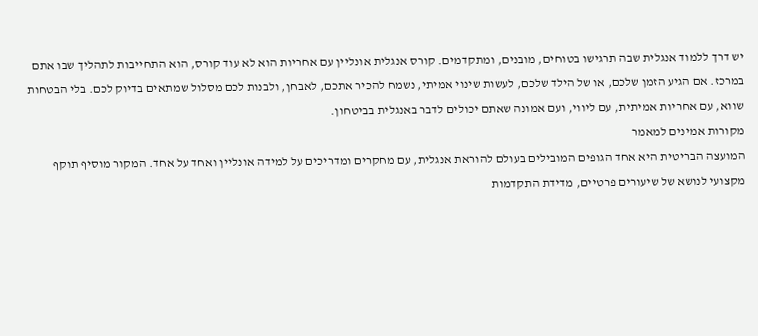יש דרך ללמוד אנגלית שבה תרגישו בטוחים, מובנים, ומתקדמים. קורס אנגלית אונליין עם אחריות הוא לא עוד קורס, הוא התחייבות לתהליך שבו אתם במרכז. אם הגיע הזמן שלכם, או של הילד שלכם, לעשות שינוי אמיתי, נשמח להכיר אתכם, לאבחן, ולבנות לכם מסלול שמתאים בדיוק לכם. בלי הבטחות שווא, עם אחריות אמיתית, עם ליווי, ועם אמונה שאתם יכולים לדבר באנגלית בביטחון.
מקורות אמינים למאמר
המועצה הבריטית היא אחד הגופים המובילים בעולם להוראת אנגלית, עם מחקרים ומדריכים על למידה אונליין ואחד על אחד. המקור מוסיף תוקף מקצועי לנושא של שיעורים פרטיים, מדידת התקדמות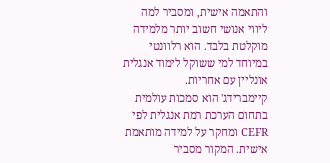והתאמה אישית, ומסביר למה ליווי אנושי חשוב יותר מלמידה מוקלטת בלבד. הוא רלוונטי במיוחד למי ששוקל לימוד אנגלית אונליין עם אחריות.
קיימברידג' הוא סמכות עולמית בתחום הערכת רמת אנגלית לפי CEFR ומחקר על למידה מותאמת אישית. המקור מסביר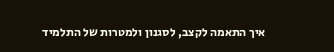איך התאמה לקצב, לסגנון ולמטרות של התלמיד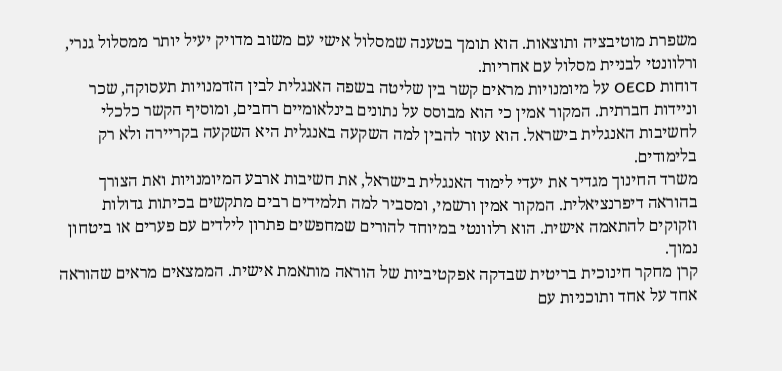משפרת מוטיבציה ותוצאות. הוא תומך בטענה שמסלול אישי עם משוב מדויק יעיל יותר ממסלול גנרי, ורלוונטי לבניית מסלול עם אחריות.
דוחות OECD על מיומנויות מראים קשר בין שליטה בשפה האנגלית לבין הזדמנויות תעסוקה, שכר וניידות חברתית. המקור אמין כי הוא מבוסס על נתונים בינלאומיים רחבים, ומוסיף הקשר כלכלי לחשיבות האנגלית בישראל. הוא עוזר להבין למה השקעה באנגלית היא השקעה בקריירה ולא רק בלימודים.
משרד החינוך מגדיר את יעדי לימוד האנגלית בישראל, את חשיבות ארבע המיומנויות ואת הצורך בהוראה דיפרנציאלית. המקור אמין ורשמי, ומסביר למה תלמידים רבים מתקשים בכיתות גדולות וזקוקים להתאמה אישית. הוא רלוונטי במיוחד להורים שמחפשים פתרון לילדים עם פערים או ביטחון נמוך.
קרן מחקר חינוכית בריטית שבדקה אפקטיביות של הוראה מותאמת אישית. הממצאים מראים שהוראה אחד על אחד ותוכניות עם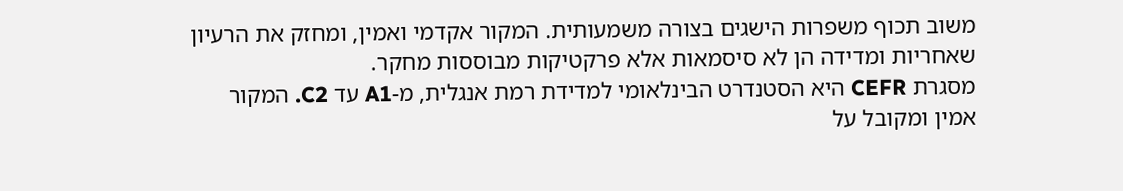משוב תכוף משפרות הישגים בצורה משמעותית. המקור אקדמי ואמין, ומחזק את הרעיון שאחריות ומדידה הן לא סיסמאות אלא פרקטיקות מבוססות מחקר.
מסגרת CEFR היא הסטנדרט הבינלאומי למדידת רמת אנגלית, מ-A1 עד C2. המקור אמין ומקובל על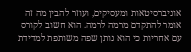אוניברסיטאות ומעסיקים, ועוזר להבין מה זה אומר להתקדם מרמה לרמה. הוא חשוב לקורס עם אחריות כי הוא נותן שפה משותפת למדידת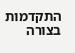התקדמות בצורה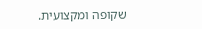שקופה ומקצועית.